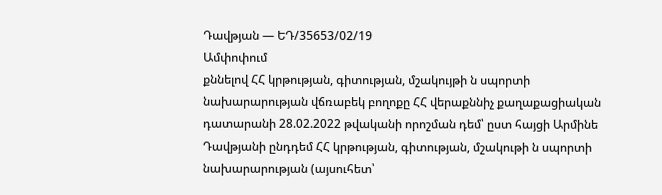Դավթյան — ԵԴ/35653/02/19
Ամփոփում
քննելով ՀՀ կրթության, գիտության, մշակույթի ն սպորտի նախարարության վճռաբեկ բողոքը ՀՀ վերաքննիչ քաղաքացիական դատարանի 28.02.2022 թվականի որոշման դեմ՝ ըստ հայցի Արմինե Դավթյանի ընդդեմ ՀՀ կրթության, գիտության, մշակութի ն սպորտի նախարարության (այսուհետ՝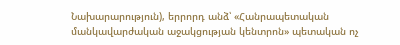Նախարարություն), երրորդ անձ՝ «Հանրապետական մանկավարժական աջակցության կենտրոն» պետական ոչ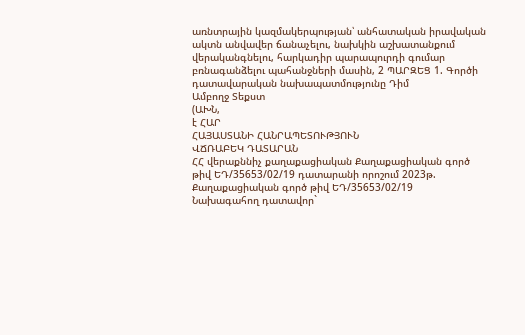առնտրային կազմակերպության՝ անհատական իրավական ակտն անվավեր ճանաչելու, նախկին աշխատանքում վերականգնելու, հարկադիր պարապուրդի գումար բռնագանձելու պահանջների մասին, 2 ՊԱՐԶԵՑ 1. Գործի դատավարական նախապատմությունը Դիմ
Ամբողջ Տեքստ
(ԱԽՆ,
է ՀԱՐ
ՀԱՅԱՍՏԱՆԻ ՀԱՆՐԱՊԵՏՈՒԹՅՈՒՆ
ՎՃՌԱԲԵԿ ԴԱՏԱՐԱՆ
ՀՀ վերաքննիչ քաղաքացիական Քաղաքացիական գործ թիվ ԵԴ/35653/02/19 դատարանի որոշում 2023թ.
Քաղաքացիական գործ թիվ ԵԴ/35653/02/19
Նախագահող դատավոր`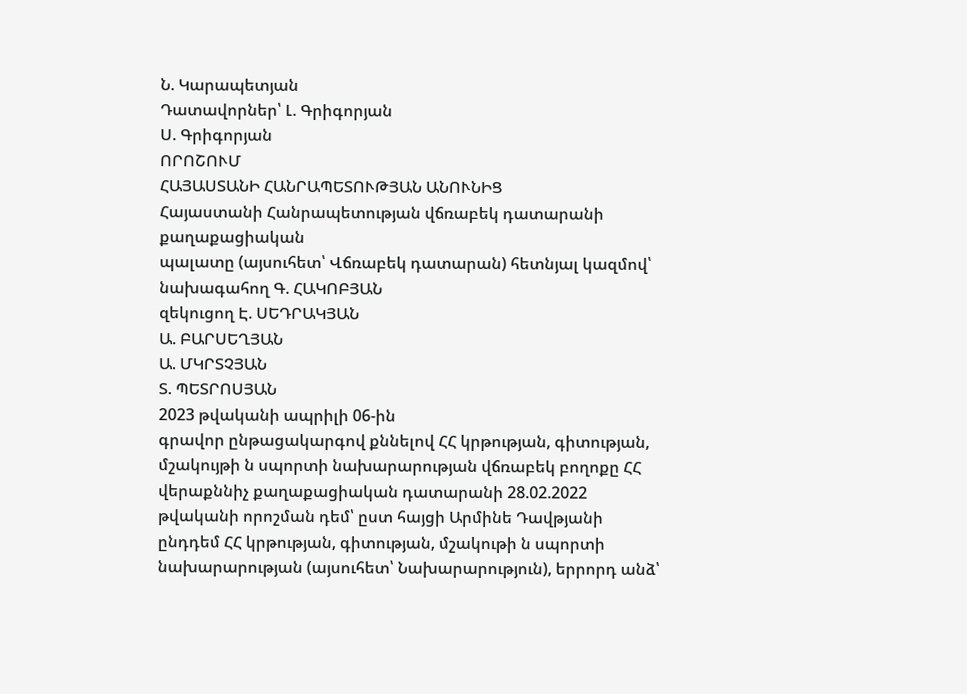Ն. Կարապետյան
Դատավորներ՝ Լ. Գրիգորյան
Ս. Գրիգորյան
ՈՐՈՇՈՒՄ
ՀԱՅԱՍՏԱՆԻ ՀԱՆՐԱՊԵՏՈՒԹՅԱՆ ԱՆՈՒՆԻՑ
Հայաստանի Հանրապետության վճռաբեկ դատարանի քաղաքացիական
պալատը (այսուհետ՝ Վճռաբեկ դատարան) հետնյալ կազմով՝
նախագահող Գ. ՀԱԿՈԲՅԱՆ
զեկուցող Է. ՍԵԴՐԱԿՅԱՆ
Ա. ԲԱՐՍԵՂՅԱՆ
Ա. ՄԿՐՏՉՅԱՆ
Տ. ՊԵՏՐՈՍՅԱՆ
2023 թվականի ապրիլի 06-ին
գրավոր ընթացակարգով քննելով ՀՀ կրթության, գիտության, մշակույթի ն սպորտի նախարարության վճռաբեկ բողոքը ՀՀ վերաքննիչ քաղաքացիական դատարանի 28.02.2022 թվականի որոշման դեմ՝ ըստ հայցի Արմինե Դավթյանի ընդդեմ ՀՀ կրթության, գիտության, մշակութի ն սպորտի նախարարության (այսուհետ՝ Նախարարություն), երրորդ անձ՝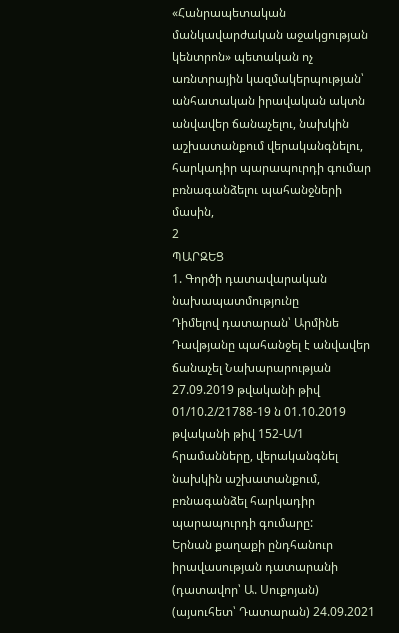«Հանրապետական մանկավարժական աջակցության կենտրոն» պետական ոչ առնտրային կազմակերպության՝ անհատական իրավական ակտն անվավեր ճանաչելու, նախկին աշխատանքում վերականգնելու, հարկադիր պարապուրդի գումար բռնագանձելու պահանջների մասին,
2
ՊԱՐԶԵՑ
1. Գործի դատավարական նախապատմությունը
Դիմելով դատարան՝ Արմինե Դավթյանը պահանջել է անվավեր ճանաչել Նախարարության 27.09.2019 թվականի թիվ 01/10.2/21788-19 ն 01.10.2019 թվականի թիվ 152-Ա/1 հրամանները, վերականգնել նախկին աշխատանքում, բռնագանձել հարկադիր պարապուրդի գումարը:
Երնան քաղաքի ընդհանուր իրավասության դատարանի (դատավոր՝ Ա. Սուքոյան) (այսուհետ՝ Դատարան) 24.09.2021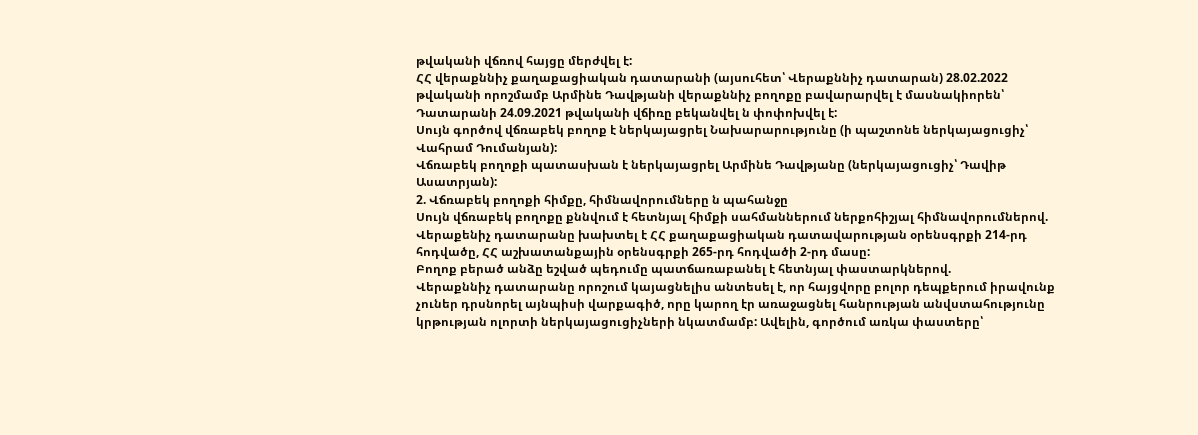թվականի վճռով հայցը մերժվել է:
ՀՀ վերաքննիչ քաղաքացիական դատարանի (այսուհետ՝ Վերաքննիչ դատարան) 28.02.2022 թվականի որոշմամբ Արմինե Դավթյանի վերաքննիչ բողոքը բավարարվել է մասնակիորեն՝ Դատարանի 24.09.2021 թվականի վճիռը բեկանվել ն փոփոխվել է:
Սույն գործով վճռաբեկ բողոք է ներկայացրել Նախարարությունը (ի պաշտոնե ներկայացուցիչ՝ Վահրամ Դումանյան):
Վճռաբեկ բողոքի պատասխան է ներկայացրել Արմինե Դավթյանը (ներկայացուցիչ՝ Դավիթ Ասատրյան):
2. Վճռաբեկ բողոքի հիմքը, հիմնավորումները ն պահանջը
Սույն վճռաբեկ բողոքը քննվում է հետնյալ հիմքի սահմաններում ներքոհիշյալ հիմնավորումներով.
Վերաքենիչ դատարանը խախտել է ՀՀ քաղաքացիական դատավարության օրենսգրքի 214-րդ հոդվածը, ՀՀ աշխատանքային օրենսգրքի 265-րդ հոդվածի 2-րդ մասը:
Բողոք բերած անձը եշված պեդումը պատճառաբանել է հետնյալ փաստարկներով.
Վերաքննիչ դատարանը որոշում կայացնելիս անտեսել է, որ հայցվորը բոլոր դեպքերում իրավունք չուներ դրսնորել այնպիսի վարքագիծ, որը կարող էր առաջացնել հանրության անվստահությունը կրթության ոլորտի ներկայացուցիչների նկատմամբ: Ավելին, գործում առկա փաստերը՝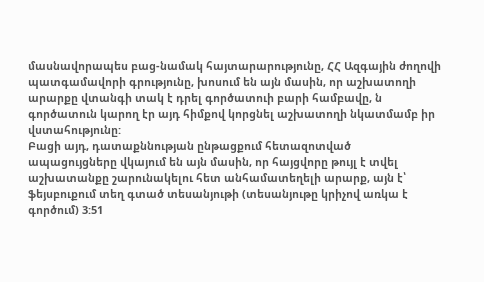մասնավորապես բաց-նամակ հայտարարությունը, ՀՀ Ազգային ժողովի պատգամավորի գրությունը, խոսում են այն մասին, որ աշխատողի արարքը վտանգի տակ է դրել գործատուի բարի համբավը, ն գործատուն կարող էր այդ հիմքով կորցնել աշխատողի նկատմամբ իր վստահությունը:
Բացի այդ, դատաքննության ընթացքում հետազոտված ապացույցները վկայում են այն մասին, որ հայցվորը թույլ է տվել աշխատանքը շարունակելու հետ անհամատեղելի արարք, այն է՝ ֆեյսբուքում տեղ գտած տեսանյութի (տեսանյութը կրիչով առկա է գործում) 3:51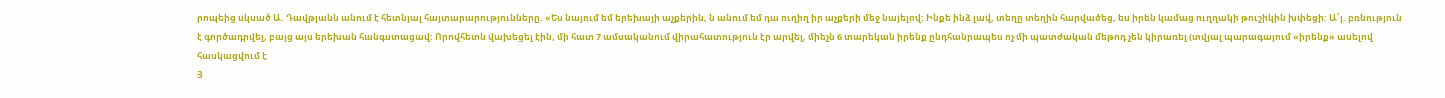րոպեից սկսած Ա. Դավթյանն անում է հետնյալ հայտարարությունները. «Ես նայում եմ երեխայի աչքերին, ն անում եմ դա ուղիղ իր աչքերի մեջ նայելով: Ինքե ինձ լավ, տեղը տեղին հարվածեց, ես իրեն կամաց ուղղակի թուշիկին խփեցի: Ա՛յ. բռնություն է գործադրվել, բայց այս երեխան հանգստացավ: Որովհետն վախեցել էին, մի հատ 7 ամսականում վիրահատություն էր արվել, միեչն 6 տարեկան իրենք ընդհանրապես ոչ մի պատժական մեթոդ չեն կիրառել (տվյալ պարագայում «իրենք» ասելով հասկացվում է
Յ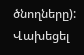ծնողները): Վախեցել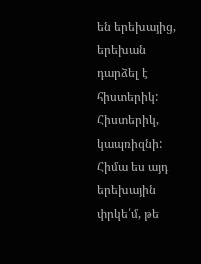են երեխայից, երեխան դարձել է հիստերիկ: Հիստերիկ, կապռիզնի: Հիմա ես այդ երեխային փրկե՛մ, թե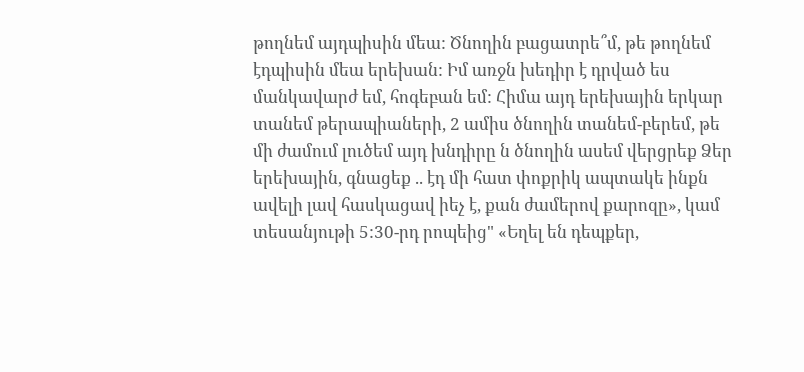թողնեմ այդպիսին մեա: Ծնողին բացատրե՞մ, թե թողնեմ էդպիսին մեա երեխան: Իմ առջն խեդիր է դրված ես մանկավարժ եմ, հոգեբան եմ: Հիմա այդ երեխային երկար տանեմ թերապիաների, 2 ամիս ծնողին տանեմ-բերեմ, թե մի ժամում լուծեմ այդ խնդիրը ն ծնողին ասեմ վերցրեք Ձեր երեխային, գնացեք .. էդ մի հատ փոքրիկ ապտակե ինքն ավելի լավ հասկացավ իեչ է, քան ժամերով քարոզը», կամ տեսանյութի 5:30-րդ րոպեից" «Եղել են դեպքեր,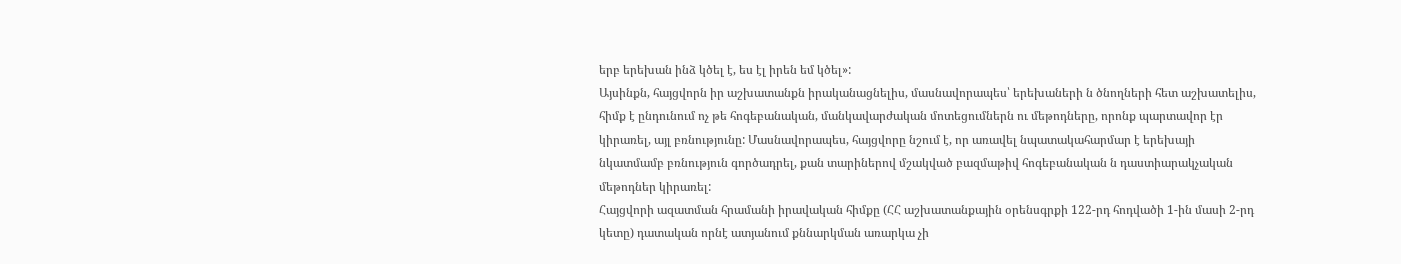երբ երեխան ինձ կծել է, ես էլ իրեն եմ կծել»:
Այսինքն, հայցվորն իր աշխատանքն իրականացնելիս, մասնավորապես՝ երեխաների ն ծնողների հետ աշխատելիս, հիմք է ընդունում ոչ թե հոգեբանական, մանկավարժական մոտեցումներն ու մեթոդները, որոնք պարտավոր էր կիրառել, այլ բռնությունը: Մասնավորապես, հայցվորը նշում է, որ առավել նպատակահարմար է երեխայի նկատմամբ բռնություն գործադրել, քան տարիներով մշակված բազմաթիվ հոգեբանական ն դաստիարակչական մեթոդներ կիրառել:
Հայցվորի ազատման հրամանի իրավական հիմքը (ՀՀ աշխատանքային օրենսգրքի 122-րդ հոդվածի 1-ին մասի 2-րդ կետը) դատական որնէ ատյանում քննարկման առարկա չի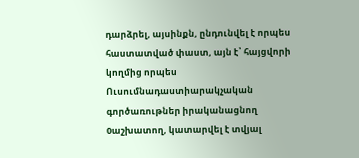դարձրել, այսինքն, ընդունվել է որպես հաստատված փաստ, այն է՝ հայցվորի կողմից որպես Ուսումնադաստիարակչական գործառութներ իրականացնող 0աշխատող, կատարվել է տվյալ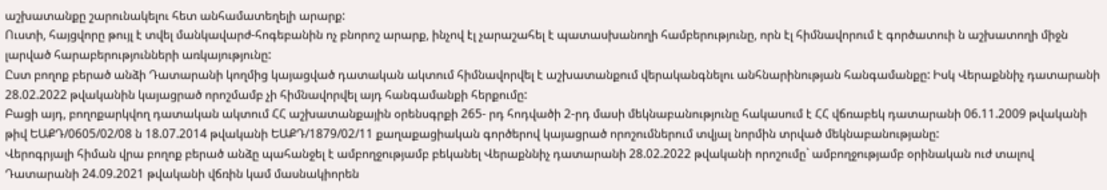աշխատանքը շարունակելու հետ անհամատեղելի արարք:
Ուստի, հայցվորը թույլ է տվել մանկավարժ-հոգեբանին ոչ բնորոշ արարք, ինչով էլ չարաշահել է պատասխանողի համբերությունը, որն էլ հիմնավորում է գործատուի ն աշխատողի միջն լարված հարաբերությունների առկայությունը:
Ըստ բողոք բերած անձի Դատարանի կողմից կայացված դատական ակտում հիմնավորվել է աշխատանքում վերականգնելու անհնարինության հանգամանքը: Իսկ Վերաքննիչ դատարանի 28.02.2022 թվականին կայացրած որոշմամբ չի հիմնավորվել այդ հանգամանքի հերքումը:
Բացի այդ, բողոքարկվող դատական ակտում ՀՀ աշխատանքային օրենսգրքի 265- րդ հոդվածի 2-րդ մասի մեկնաբանությունը հակասում է ՀՀ վճռաբեկ դատարանի 06.11.2009 թվականի թիվ ԵԱՔԴ/0605/02/08 ն 18.07.2014 թվականի ԵԱՔԴ/1879/02/11 քաղաքացիական գործերով կայացրած որոշումներում տվյալ նորմին տրված մեկնաբանությանը:
Վերոգրյալի հիման վրա բողոք բերած անձը պահանջել է ամբողջությամբ բեկանել Վերաքննիչ դատարանի 28.02.2022 թվականի որոշումը` ամբողջությամբ օրինական ուժ տալով Դատարանի 24.09.2021 թվականի վճռին կամ մասնակիորեն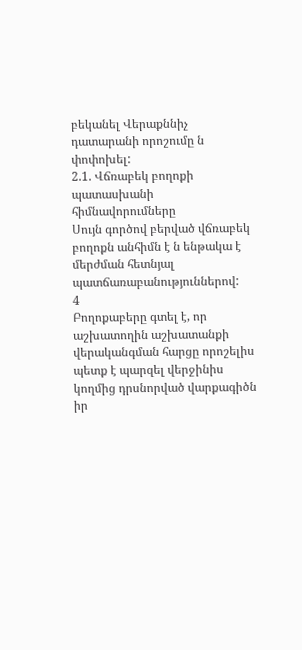բեկանել Վերաքննիչ դատարանի որոշումը ն փոփոխել:
2.1. Վճռաբեկ բողոքի պատասխանի հիմնավորումները
Սույն գործով բերված վճռաբեկ բողոքն անհիմն է ն ենթակա է մերժման հետնյալ պատճառաբանություններով:
4
Բողոքաբերը գտել է, որ աշխատողին աշխատանքի վերականգման հարցը որոշելիս պետք է պարզել վերջինիս կողմից դրսնորված վարքագիծն իր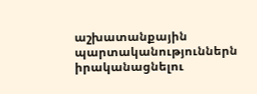աշխատանքային պարտականություններն իրականացնելու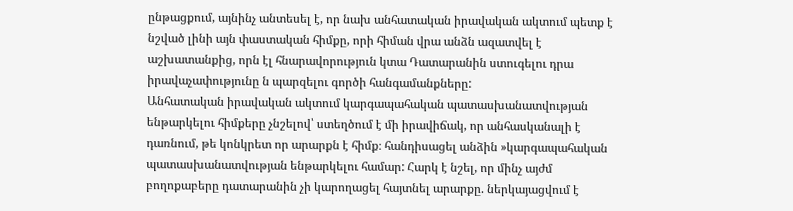ընթացքում, այնինչ անտեսել է, որ նախ անհատական իրավական ակտում պետք է նշված լինի այն փաստական հիմքը, որի հիման վրա անձն ազատվել է աշխատանքից, որն էլ հնարավորություն կտա Դատարանին ստուգելու դրա իրավաչափությունը ն պարզելու գործի հանգամանքները:
Անհատական իրավական ակտում կարգապահական պատասխանատվության ենթարկելու հիմքերը չնշելով՝ ստեղծում է մի իրավիճակ, որ անհասկանալի է դառնում, թե կոնկրետ որ արարքն է հիմք։ հանդիսացել անձին »կարգապահական պատասխանատվության ենթարկելու համար: Հարկ է նշել, որ մինչ այժմ բողոքաբերը դատարանին չի կարողացել հայտնել արարքը. ներկայացվում է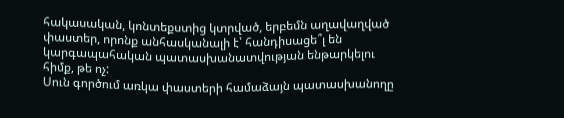հակասական, կոնտեքստից կտրված, երբեմն աղավաղված փաստեր, որոնք անհասկանալի է՝ հանդիսացե՞լ են կարգապահական պատասխանատվության ենթարկելու հիմք, թե ոչ:
Սուն գործում առկա փաստերի համաձայն պատասխանողը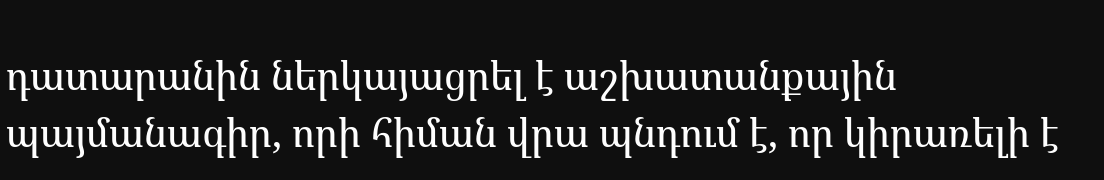դատարանին ներկայացրել է աշխատանքային պայմանագիր, որի հիման վրա պնդում է, որ կիրառելի է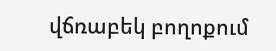վճռաբեկ բողոքում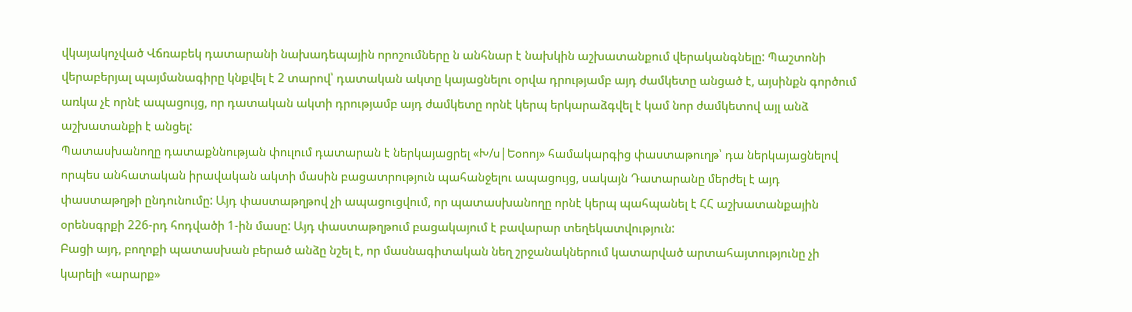վկայակոչված Վճռաբեկ դատարանի նախադեպային որոշումները ն անհնար է նախկին աշխատանքում վերականգնելը: Պաշտոնի վերաբերյալ պայմանագիրը կնքվել է 2 տարով՝ դատական ակտը կայացնելու օրվա դրությամբ այդ ժամկետը անցած է, այսինքն գործում առկա չէ որնէ ապացույց, որ դատական ակտի դրությամբ այդ ժամկետը որնէ կերպ երկարաձգվել է կամ նոր ժամկետով այլ անձ աշխատանքի է անցել:
Պատասխանողը դատաքննության փուլում դատարան է ներկայացրել «Խ/ս|Եօոոյ» համակարգից փաստաթուղթ՝ դա ներկայացնելով որպես անհատական իրավական ակտի մասին բացատրություն պահանջելու ապացույց, սակայն Դատարանը մերժել է այդ փաստաթղթի ընդունումը: Այդ փաստաթղթով չի ապացուցվում, որ պատասխանողը որնէ կերպ պահպանել է ՀՀ աշխատանքային օրենսգրքի 226-րդ հոդվածի 1-ին մասը: Այդ փաստաթղթում բացակայում է բավարար տեղեկատվություն:
Բացի այդ, բողոքի պատասխան բերած անձը նշել է, որ մասնագիտական նեղ շրջանակներում կատարված արտահայտությունը չի կարելի «արարք»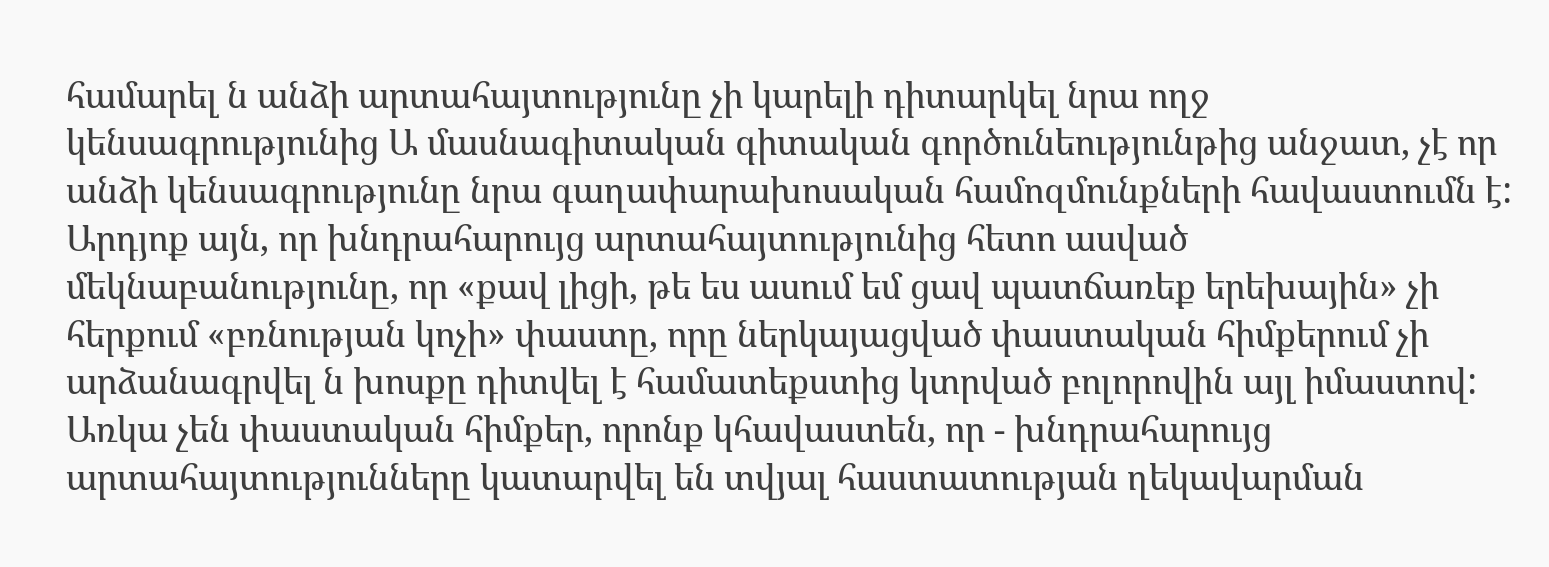համարել ն անձի արտահայտությունը չի կարելի դիտարկել նրա ողջ կենսագրությունից Ա մասնագիտական գիտական գործունեությունթից անջատ, չէ որ անձի կենսագրությունը նրա գաղափարախոսական համոզմունքների հավաստումն է: Արդյոք այն, որ խնդրահարույց արտահայտությունից հետո ասված մեկնաբանությունը, որ «քավ լիցի, թե ես ասում եմ ցավ պատճառեք երեխային» չի հերքում «բռնության կոչի» փաստը, որը ներկայացված փաստական հիմքերում չի արձանագրվել ն խոսքը դիտվել է համատեքստից կտրված բոլորովին այլ իմաստով:
Առկա չեն փաստական հիմքեր, որոնք կհավաստեն, որ - խնդրահարույց արտահայտությունները կատարվել են տվյալ հաստատության ղեկավարման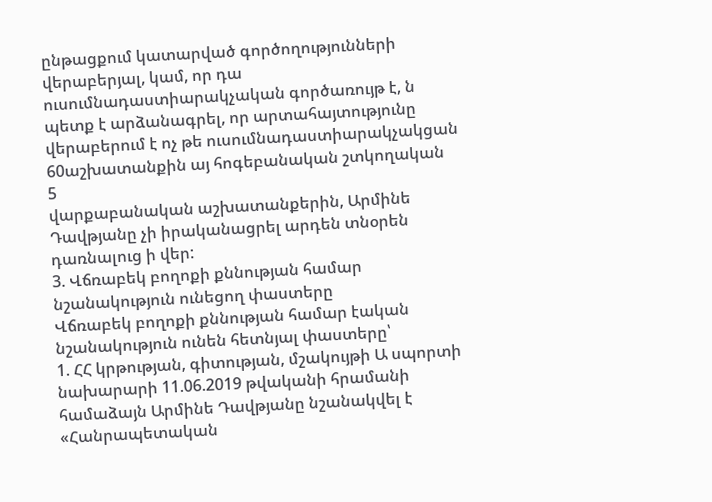ընթացքում կատարված գործողությունների վերաբերյալ, կամ, որ դա ուսումնադաստիարակչական գործառույթ է, ն պետք է արձանագրել, որ արտահայտությունը վերաբերում է ոչ թե ուսումնադաստիարակչակցան 60աշխատանքին այ հոգեբանական շտկողական
5
վարքաբանական աշխատանքերին, Արմինե Դավթյանը չի իրականացրել արդեն տնօրեն դառնալուց ի վեր:
3. Վճռաբեկ բողոքի քննության համար նշանակություն ունեցող փաստերը
Վճռաբեկ բողոքի քննության համար էական նշանակություն ունեն հետնյալ փաստերը՝
1. ՀՀ կրթության, գիտության, մշակույթի Ա սպորտի նախարարի 11.06.2019 թվականի հրամանի համաձայն Արմինե Դավթյանը նշանակվել է «Հանրապետական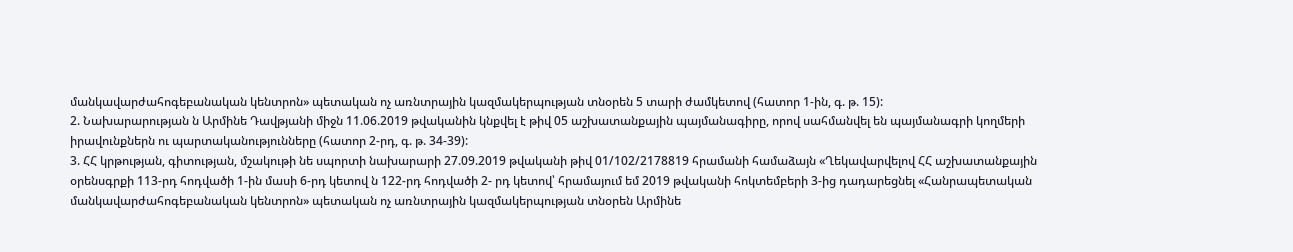մանկավարժահոգեբանական կենտրոն» պետական ոչ առնտրային կազմակերպության տնօրեն 5 տարի ժամկետով (հատոր 1-ին, գ. թ. 15):
2. Նախարարության ն Արմինե Դավթյանի միջն 11.06.2019 թվականին կնքվել է թիվ 05 աշխատանքային պայմանագիրը, որով սահմանվել են պայմանագրի կողմերի իրավունքներն ու պարտականությունները (հատոր 2-րդ, գ. թ. 34-39):
3. ՀՀ կրթության, գիտության, մշակութի նե սպորտի նախարարի 27.09.2019 թվականի թիվ 01/102/2178819 հրամանի համաձայն «Ղեկավարվելով ՀՀ աշխատանքային օրենսգրքի 113-րդ հոդվածի 1-ին մասի 6-րդ կետով ն 122-րդ հոդվածի 2- րդ կետով՝ հրամայում եմ 2019 թվականի հոկտեմբերի 3-ից դադարեցնել «Հանրապետական մանկավարժահոգեբանական կենտրոն» պետական ոչ առնտրային կազմակերպության տնօրեն Արմինե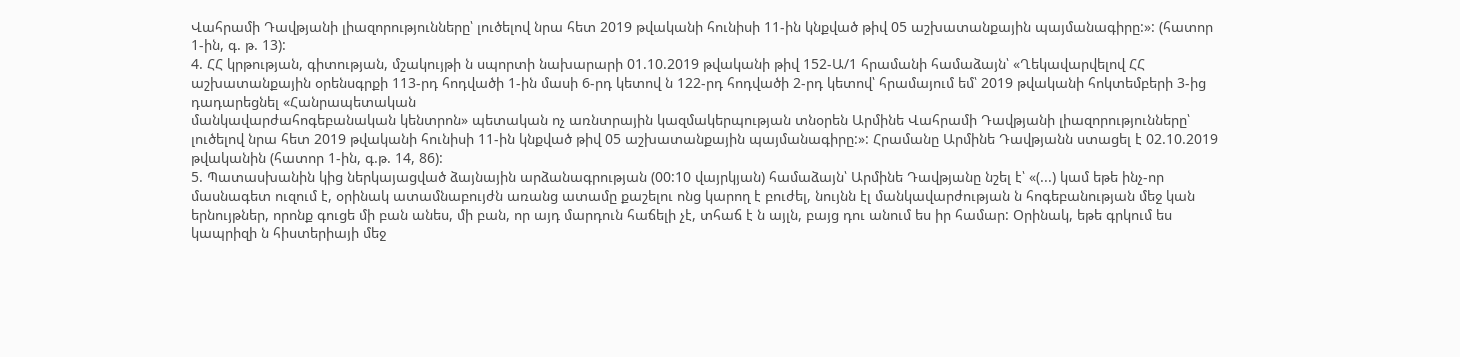Վահրամի Դավթյանի լիազորությունները՝ լուծելով նրա հետ 2019 թվականի հունիսի 11-ին կնքված թիվ 05 աշխատանքային պայմանագիրը:»: (հատոր 1-ին, գ. թ. 13):
4. ՀՀ կրթության, գիտության, մշակույթի ն սպորտի նախարարի 01.10.2019 թվականի թիվ 152-Ա/1 հրամանի համաձայն՝ «Ղեկավարվելով ՀՀ աշխատանքային օրենսգրքի 113-րդ հոդվածի 1-ին մասի 6-րդ կետով ն 122-րդ հոդվածի 2-րդ կետով՝ հրամայում եմ՝ 2019 թվականի հոկտեմբերի 3-ից դադարեցնել «Հանրապետական
մանկավարժահոգեբանական կենտրոն» պետական ոչ առնտրային կազմակերպության տնօրեն Արմինե Վահրամի Դավթյանի լիազորությունները՝ լուծելով նրա հետ 2019 թվականի հունիսի 11-ին կնքված թիվ 05 աշխատանքային պայմանագիրը:»: Հրամանը Արմինե Դավթյանն ստացել է 02.10.2019 թվականին (հատոր 1-ին, գ.թ. 14, 86):
5. Պատասխանին կից ներկայացված ձայնային արձանագրության (00:10 վայրկյան) համաձայն՝ Արմինե Դավթյանը նշել է՝ «(...) կամ եթե ինչ-որ մասնագետ ուզում է, օրինակ ատամնաբույժն առանց ատամը քաշելու ոնց կարող է բուժել, նույնն էլ մանկավարժության ն հոգեբանության մեջ կան երնույթներ, որոնք գուցե մի բան անես, մի բան, որ այդ մարդուն հաճելի չէ, տհաճ է ն այլն, բայց դու անում ես իր համար: Օրինակ, եթե գրկում ես կապրիզի ն հիստերիայի մեջ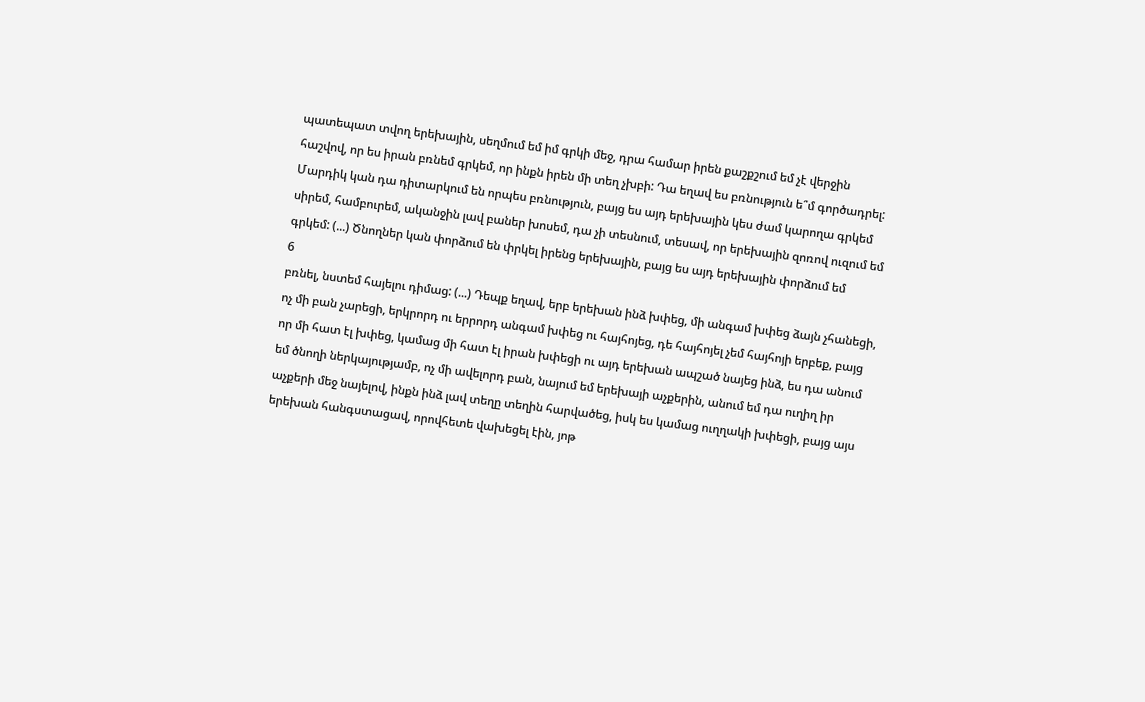պատեպատ տվող երեխային, սեղմում եմ իմ գրկի մեջ, դրա համար իրեն քաշքշում եմ չէ վերջին հաշվով, որ ես իրան բռնեմ գրկեմ, որ ինքն իրեն մի տեղ չխբի: Դա եղավ ես բռնություն ե՞մ գործադրել: Մարդիկ կան դա դիտարկում են որպես բռնություն, բայց ես այդ երեխային կես ժամ կարողա գրկեմ սիրեմ, համբուրեմ, ականջին լավ բաներ խոսեմ, դա չի տեսնում, տեսավ, որ երեխային զոռով ուզում եմ գրկեմ: (...) Ծնողներ կան փորձում են փրկել իրենց երեխային, բայց ես այդ երեխային փորձում եմ
6
բռնել, նստեմ հայելու դիմաց: (...) Դեպք եղավ, երբ երեխան ինձ խփեց, մի անգամ խփեց ձայն չհանեցի, ոչ մի բան չարեցի, երկրորդ ու երրորդ անգամ խփեց ու հայհոյեց, դե հայհոյել չեմ հայհոյի երբեք, բայց որ մի հատ էլ խփեց, կամաց մի հատ էլ իրան խփեցի ու այդ երեխան ապշած նայեց ինձ, ես դա անում եմ ծնողի ներկայությամբ, ոչ մի ավելորդ բան, նայում եմ երեխայի աչքերին, անում եմ դա ուղիղ իր աչքերի մեջ նայելով, ինքն ինձ լավ տեղը տեղին հարվածեց, իսկ ես կամաց ուղղակի խփեցի, բայց այս երեխան հանգստացավ, որովհետե վախեցել էին, յոթ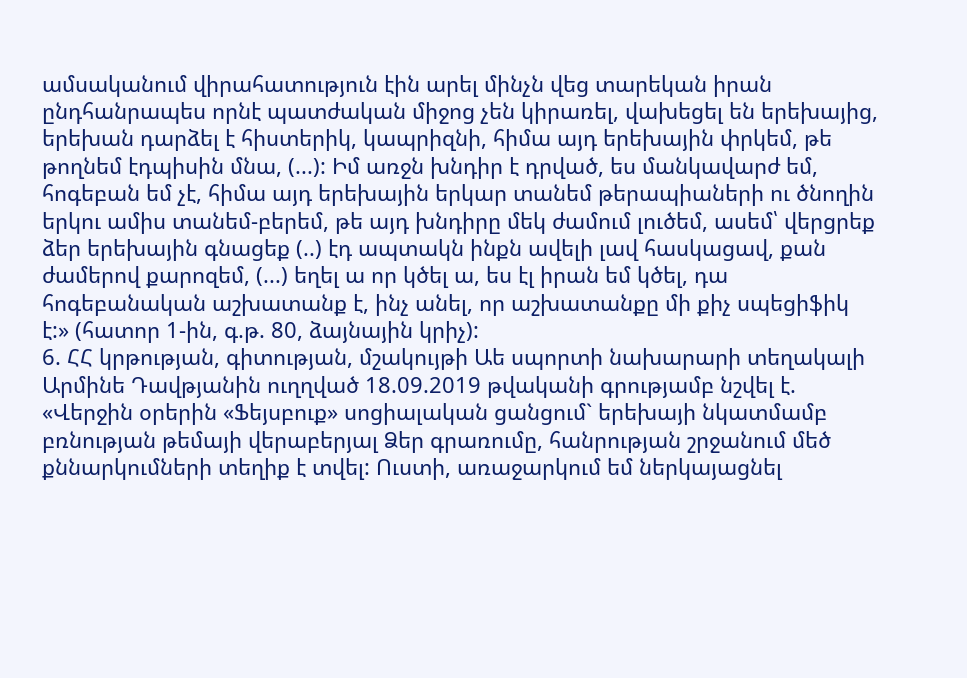ամսականում վիրահատություն էին արել մինչն վեց տարեկան իրան ընդհանրապես որնէ պատժական միջոց չեն կիրառել, վախեցել են երեխայից, երեխան դարձել է հիստերիկ, կապրիզնի, հիմա այդ երեխային փրկեմ, թե թողնեմ էդպիսին մնա, (...): Իմ առջն խնդիր է դրված, ես մանկավարժ եմ, հոգեբան եմ չէ, հիմա այդ երեխային երկար տանեմ թերապիաների ու ծնողին երկու ամիս տանեմ-բերեմ, թե այդ խնդիրը մեկ ժամում լուծեմ, ասեմ՝ վերցրեք ձեր երեխային գնացեք (..) էդ ապտակն ինքն ավելի լավ հասկացավ, քան ժամերով քարոզեմ, (...) եղել ա որ կծել ա, ես էլ իրան եմ կծել, դա հոգեբանական աշխատանք է, ինչ անել, որ աշխատանքը մի քիչ սպեցիֆիկ է:» (հատոր 1-ին, գ.թ. 80, ձայնային կրիչ):
6. ՀՀ կրթության, գիտության, մշակույթի Աե սպորտի նախարարի տեղակալի Արմինե Դավթյանին ուղղված 18.09.2019 թվականի գրությամբ նշվել է. «Վերջին օրերին «Ֆեյսբուք» սոցիալական ցանցում` երեխայի նկատմամբ բռնության թեմայի վերաբերյալ Ձեր գրառումը, հանրության շրջանում մեծ քննարկումների տեղիք է տվել: Ուստի, առաջարկում եմ ներկայացնել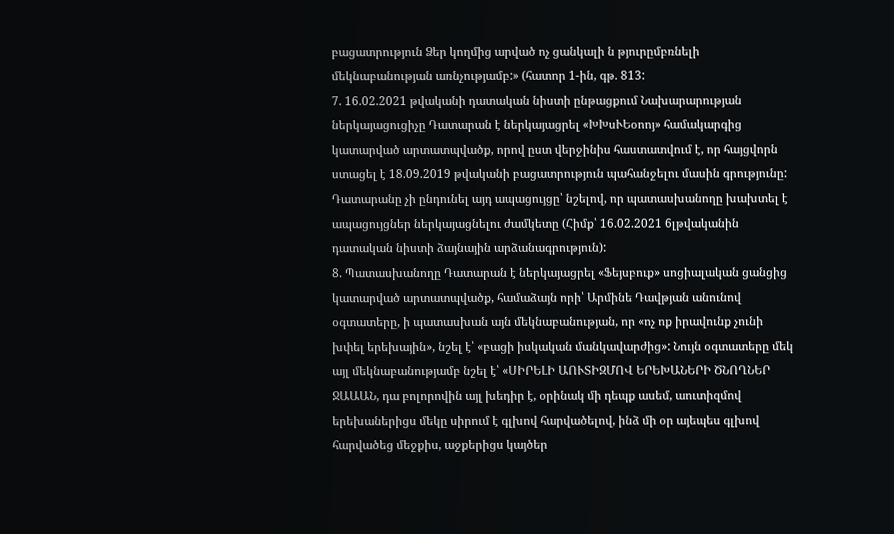բացատրություն Ձեր կողմից արված ոչ ցանկալի ն թյուրըմբռնելի մեկնաբանության առնչությամբ:» (հատոր 1-ին, գթ. 813:
7. 16.02.2021 թվականի դատական նիստի ընթացքում Նախարարության ներկայացուցիչը Դատարան է ներկայացրել «ԽԽսՒԵօոոյ» համակարգից կատարված արտատպվածք, որով ըստ վերջինիս հաստատվում է, որ հայցվորն ստացել է 18.09.2019 թվականի բացատրություն պահանջելու մասին գրությունը: Դատարանը չի ընդունել այդ ապացույցը՝ նշելով, որ պատասխանողը խախտել է ապացույցներ ներկայացնելու ժամկետը (Հիմք՝ 16.02.2021 6լթվականին դատական նիստի ձայնային արձանագրություն):
8. Պատասխանողը Դատարան է ներկայացրել «Ֆեյսբուք» սոցիալական ցանցից կատարված արտատպվածք, համաձայն որի՝ Արմինե Դավթյան անունով օգտատերը, ի պատասխան այն մեկնաբանության, որ «ոչ ոք իրավունք չունի խփել երեխային», նշել է՝ «բացի իսկական մանկավարժից»: Նույն օգտատերը մեկ այլ մեկնաբանությամբ նշել է՝ «ՍԻՐԵԼԻ ԱՈՒՏԻԶՄՈՎ ԵՐԵԽԱՆԵՐԻ ԾՆՈՂՆԵՐ ՋԱԱԱՆ, դա բոլորովին այլ խեդիր է, օրինակ մի դեպք ասեմ, աուտիզմով երեխաներիցս մեկը սիրում է գլխով հարվածելով, ինձ մի օր այեպես գլխով հարվածեց մեջքիս, աջքերիցս կայծեր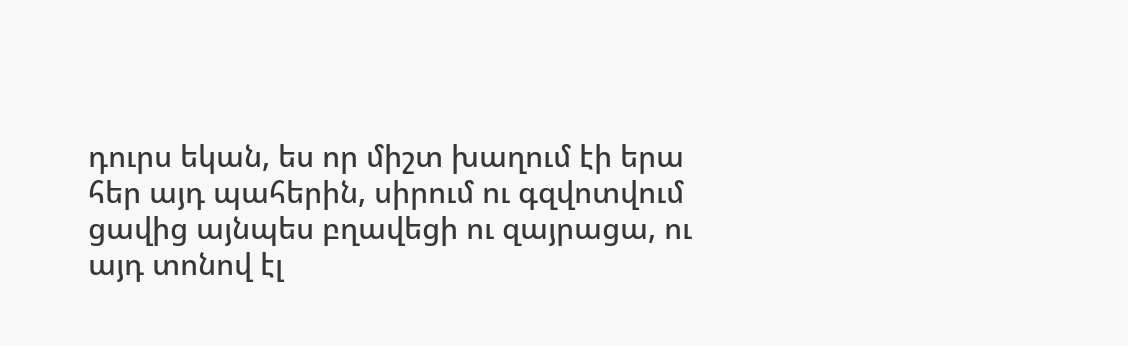դուրս եկան, ես որ միշտ խաղում էի երա հեր այդ պահերին, սիրում ու գզվոտվում ցավից այնպես բղավեցի ու զայրացա, ու այդ տոնով էլ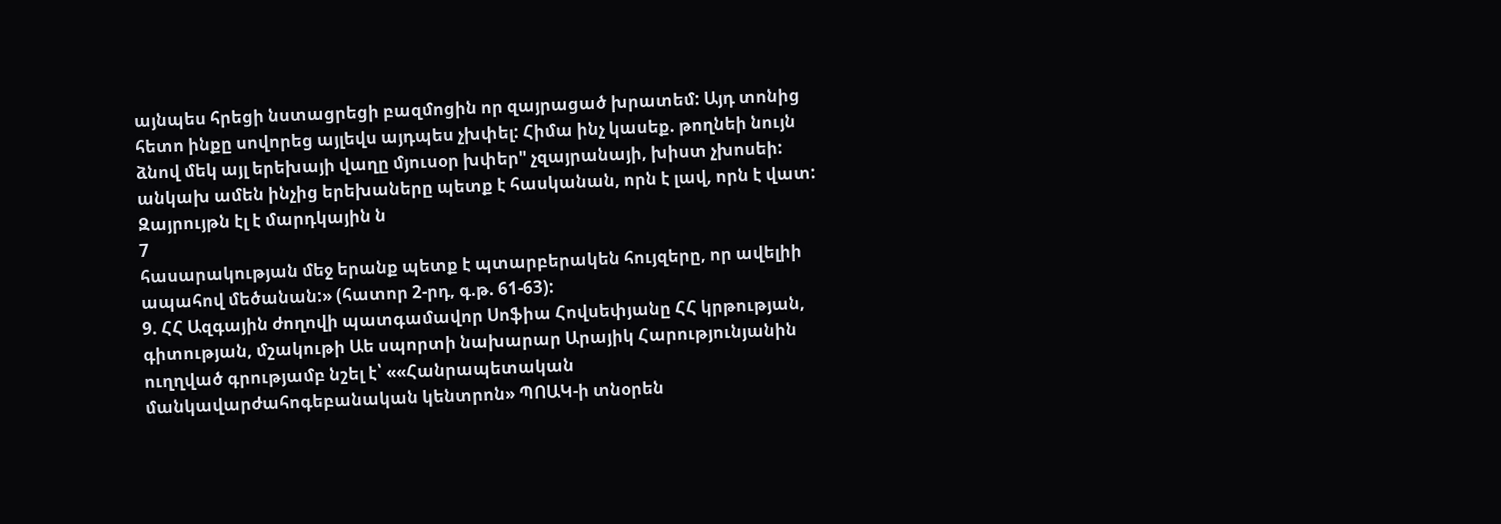այնպես հրեցի նստացրեցի բազմոցին որ զայրացած խրատեմ: Այդ տոնից հետո ինքը սովորեց այլեվս այդպես չխփել: Հիմա ինչ կասեք. թողնեի նույն ձնով մեկ այլ երեխայի վաղը մյուսօր խփեր" չզայրանայի, խիստ չխոսեի: անկախ ամեն ինչից երեխաները պետք է հասկանան, որն է լավ, որն է վատ: Զայրույթն էլ է մարդկային ն
7
հասարակության մեջ երանք պետք է պտարբերակեն հույզերը, որ ավելիի ապահով մեծանան:» (հատոր 2-րդ, գ.թ. 61-63):
9. ՀՀ Ազգային ժողովի պատգամավոր Սոֆիա Հովսեփյանը ՀՀ կրթության, գիտության, մշակութի Աե սպորտի նախարար Արայիկ Հարությունյանին ուղղված գրությամբ նշել է՝ ««Հանրապետական մանկավարժահոգեբանական կենտրոն» ՊՈԱԿ-ի տնօրեն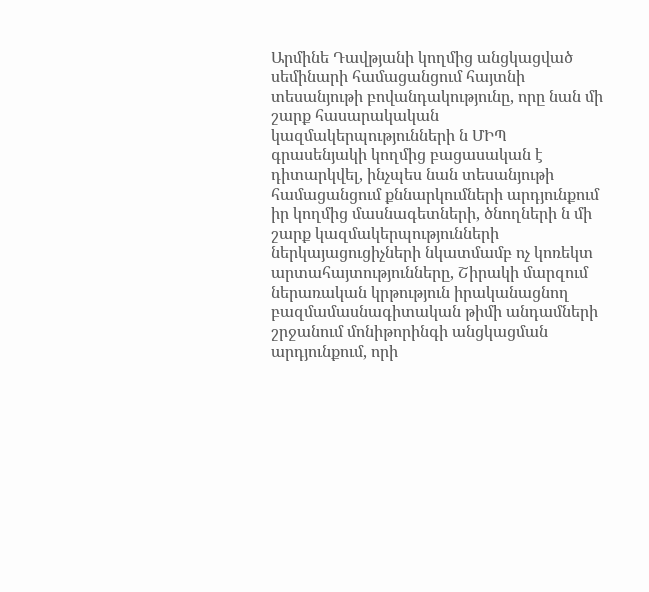Արմինե Դավթյանի կողմից անցկացված սեմինարի համացանցում հայտնի տեսանյութի բովանդակությունը, որը նան մի շարք հասարակական կազմակերպությունների ն ՄԻՊ գրասենյակի կողմից բացասական է դիտարկվել, ինչպես նան տեսանյութի համացանցում քննարկումների արդյունքում իր կողմից մասնագետների, ծնողների ն մի շարք կազմակերպությունների ներկայացուցիչների նկատմամբ ոչ կոռեկտ արտահայտությունները, Շիրակի մարզում ներառական կրթություն իրականացնող բազմամասնագիտական թիմի անդամների շրջանում մոնիթորինգի անցկացման արդյունքում, որի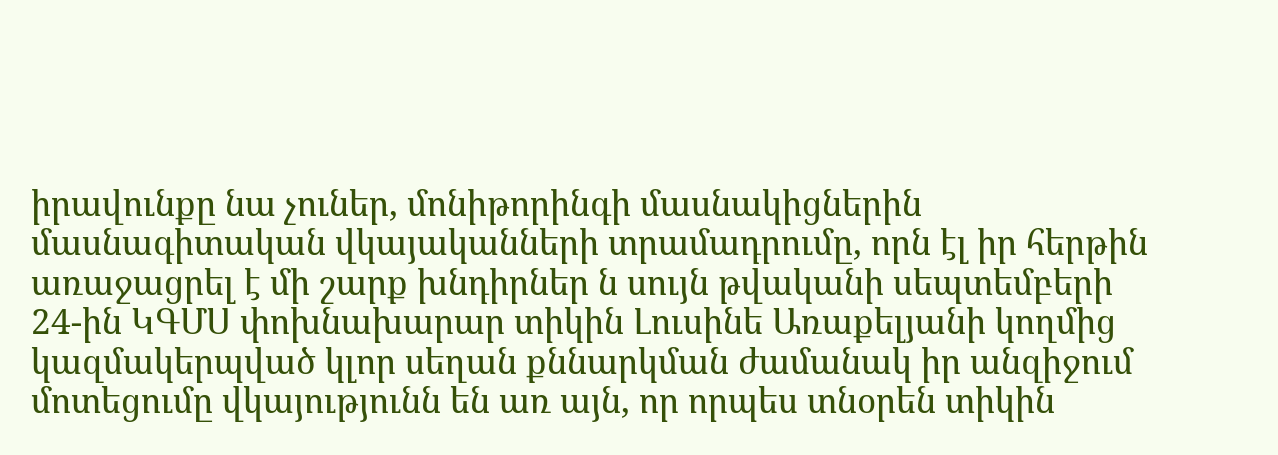իրավունքը նա չուներ, մոնիթորինգի մասնակիցներին մասնագիտական վկայականների տրամադրումը, որն էլ իր հերթին առաջացրել է մի շարք խնդիրներ ն սույն թվականի սեպտեմբերի 24-ին ԿԳՄՍ փոխնախարար տիկին Լուսինե Առաքելյանի կողմից կազմակերպված կլոր սեղան քննարկման ժամանակ իր անզիջում մոտեցումը վկայությունն են առ այն, որ որպես տնօրեն տիկին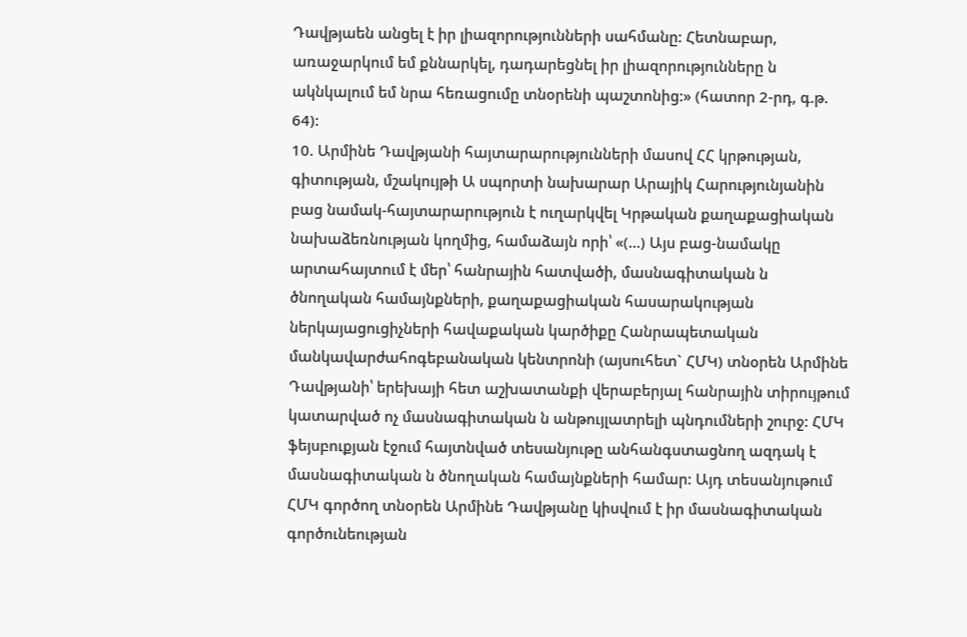Դավթյաեն անցել է իր լիազորությունների սահմանը: Հետնաբար, առաջարկում եմ քննարկել, դադարեցնել իր լիազորությունները ն ակնկալում եմ նրա հեռացումը տնօրենի պաշտոնից:» (հատոր 2-րդ, գ.թ. 64):
10. Արմինե Դավթյանի հայտարարությունների մասով ՀՀ կրթության, գիտության, մշակույթի Ա սպորտի նախարար Արայիկ Հարությունյանին բաց նամակ-հայտարարություն է ուղարկվել Կրթական քաղաքացիական նախաձեռնության կողմից, համաձայն որի՝ «(...) Այս բաց-նամակը արտահայտում է մեր՝ հանրային հատվածի, մասնագիտական ն ծնողական համայնքների, քաղաքացիական հասարակության ներկայացուցիչների հավաքական կարծիքը Հանրապետական մանկավարժահոգեբանական կենտրոնի (այսուհետ` ՀՄԿ) տնօրեն Արմինե Դավթյանի՝ երեխայի հետ աշխատանքի վերաբերյալ հանրային տիրույթում կատարված ոչ մասնագիտական ն անթույլատրելի պնդումների շուրջ: ՀՄԿ ֆեյսբուքյան էջում հայտնված տեսանյութը անհանգստացնող ազդակ է մասնագիտական ն ծնողական համայնքների համար: Այդ տեսանյութում ՀՄԿ գործող տնօրեն Արմինե Դավթյանը կիսվում է իր մասնագիտական գործունեության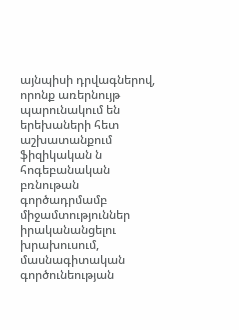այնպիսի դրվագներով, որոնք առերնույթ պարունակում են երեխաների հետ աշխատանքում ֆիզիկական ն հոգեբանական բռնութան գործադրմամբ միջամտություններ իրականանցելու խրախուսում, մասնագիտական գործունեության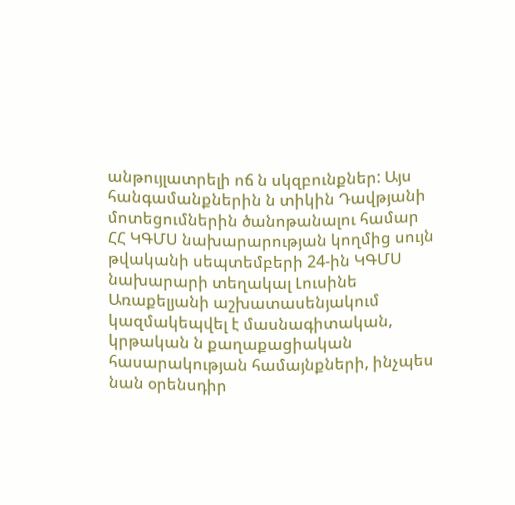անթույլատրելի ոճ ն սկզբունքներ: Այս հանգամանքներին ն տիկին Դավթյանի մոտեցումներին ծանոթանալու համար ՀՀ ԿԳՄՍ նախարարության կողմից սույն թվականի սեպտեմբերի 24-ին ԿԳՄՍ նախարարի տեղակալ Լուսինե Առաքելյանի աշխատասենյակում կազմակեպվել է մասնագիտական, կրթական ն քաղաքացիական հասարակության համայնքների, ինչպես նան օրենսդիր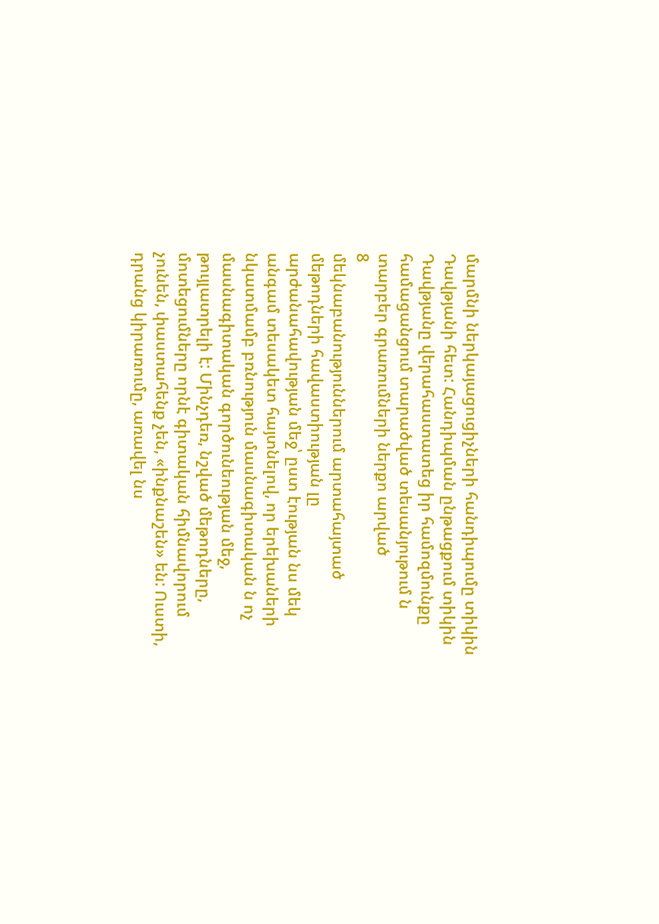մարմնի ներկայացուցիչների հանդիպումը տիկին Դավթյանի հետ: Հանդիպման ընթացքում տիկին Դավթյանը վերահաստատեց իր համոզմունքը համացանցում տարածված տեսանյութում ն տարբեր գրառումների ներքո արված
8
մեկնաբանություններում արտահայտած մեթոդների հավաստիության լը արժանահավության մեջ՝ ըստ էության նս մեկ անգամ տեսակետ հայտնելով, որ երեխաների նկատմամբ բռնություն մասնագիտական ն ոչ մասնագիտական գործունեության մեջ, թույլատրելի է: Մինչդեռ, նշված մեթոդները, մոտեցումները որնէ գիտական հիմնավորում չունեն, փաստահենք չեն, «ինքնաշեն» են: Ուստի, դրանց կիրառումը, առավել նս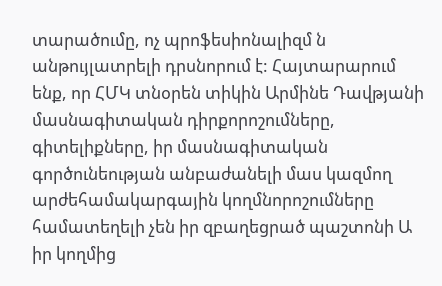տարածումը, ոչ պրոֆեսիոնալիզմ ն անթույլատրելի դրսնորում է: Հայտարարում ենք, որ ՀՄԿ տնօրեն տիկին Արմինե Դավթյանի մասնագիտական դիրքորոշումները, գիտելիքները, իր մասնագիտական գործունեության անբաժանելի մաս կազմող արժեհամակարգային կողմնորոշումները համատեղելի չեն իր զբաղեցրած պաշտոնի Ա իր կողմից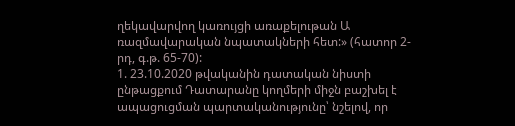ղեկավարվող կառույցի առաքելութան Ա ռազմավարական նպատակների հետ:» (հատոր 2-րդ, գ.թ. 65-70):
1. 23.10.2020 թվականին դատական նիստի ընթացքում Դատարանը կողմերի միջն բաշխել է ապացուցման պարտականությունը՝ նշելով, որ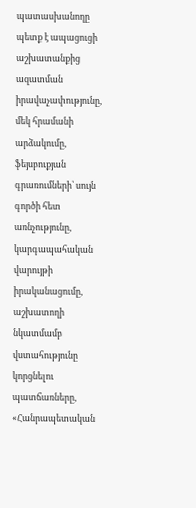պատասխանողը պետք է ապացուցի աշխատանքից ազատման իրավաչափությունը, մեկ հրամանի արձակումը, ֆեյսբուքյան գրառումների՝ սույն գործի հետ առնչությունը, կարգապահական վարույթի իրականացումը, աշխատողի նկատմամբ վստահությունը կորցնելու պատճառները, «Հանրապետական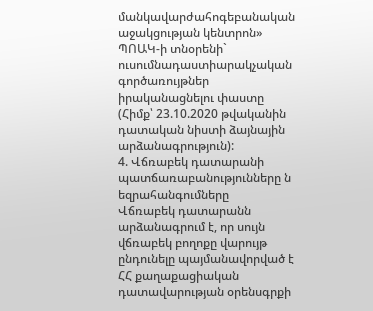մանկավարժահոգեբանական աջակցության կենտրոն» ՊՈԱԿ-ի տնօրենի` ուսումնադաստիարակչական գործառույթներ իրականացնելու փաստը (Հիմք՝ 23.10.2020 թվականին դատական նիստի ձայնային արձանագրություն):
4. Վճռաբեկ դատարանի պատճառաբանությունները ն եզրահանգումները
Վճռաբեկ դատարանն արձանագրում է, որ սույն վճռաբեկ բողոքը վարույթ ընդունելը պայմանավորված է ՀՀ քաղաքացիական դատավարության օրենսգրքի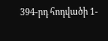394-րդ հոդվածի 1-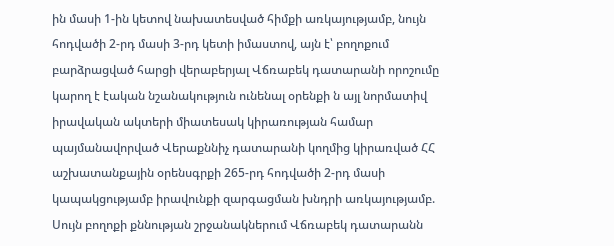ին մասի 1-ին կետով նախատեսված հիմքի առկայությամբ, նույն հոդվածի 2-րդ մասի 3-րդ կետի իմաստով, այն է՝ բողոքում բարձրացված հարցի վերաբերյալ Վճռաբեկ դատարանի որոշումը կարող է էական նշանակություն ունենալ օրենքի ն այլ նորմատիվ իրավական ակտերի միատեսակ կիրառության համար պայմանավորված Վերաքննիչ դատարանի կողմից կիրառված ՀՀ աշխատանքային օրենսգրքի 265-րդ հոդվածի 2-րդ մասի կապակցությամբ իրավունքի զարգացման խնդրի առկայությամբ.
Սույն բողոքի քննության շրջանակներում Վճռաբեկ դատարանն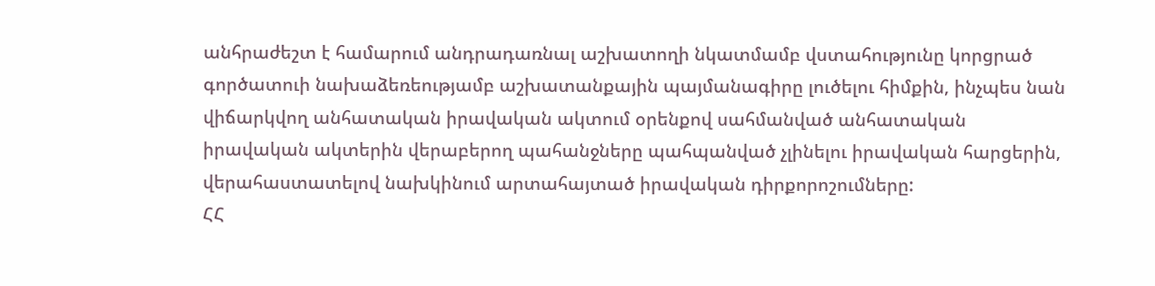անհրաժեշտ է համարում անդրադառնալ աշխատողի նկատմամբ վստահությունը կորցրած գործատուի նախաձեռեությամբ աշխատանքային պայմանագիրը լուծելու հիմքին, ինչպես նան վիճարկվող անհատական իրավական ակտում օրենքով սահմանված անհատական իրավական ակտերին վերաբերող պահանջները պահպանված չլինելու իրավական հարցերին, վերահաստատելով նախկինում արտահայտած իրավական դիրքորոշումները:
ՀՀ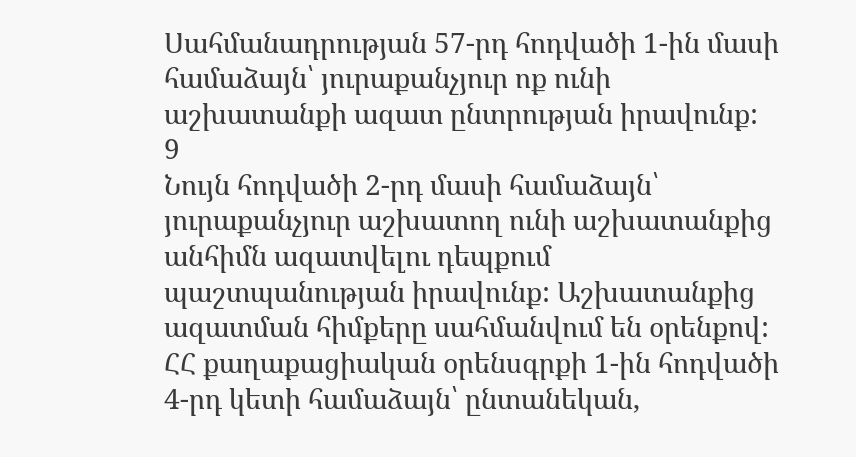Սահմանադրության 57-րդ հոդվածի 1-ին մասի համաձայն՝ յուրաքանչյուր ոք ունի աշխատանքի ազատ ընտրության իրավունք:
9
Նույն հոդվածի 2-րդ մասի համաձայն՝ յուրաքանչյուր աշխատող ունի աշխատանքից անհիմն ազատվելու դեպքում պաշտպանության իրավունք: Աշխատանքից ազատման հիմքերը սահմանվում են օրենքով:
ՀՀ քաղաքացիական օրենսգրքի 1-ին հոդվածի 4-րդ կետի համաձայն՝ ընտանեկան,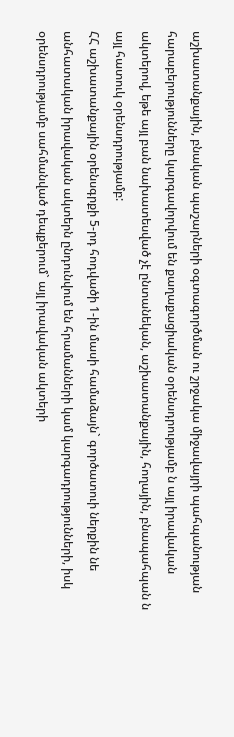աշխատանքային, բնական պաշարների օգտագործման ու շրջակա միջավայրի պահպանության հարաբերությունները կարգավորվում են քաղաքացիական օրենսդրությամբ ն այլ իրավական ակտերով, եթե այլ բան նախատեսված չէ ընտանեկան, աշխատանքային, հողային, բնապահպան ն այլ հատուկ օրենսդրությամբ:
ՀՀ աշխատանքային օրենսգրքի 5-րդ հոդվածի 1-ին մասի համաձայն` գործատուի ներքին նե անհատական իրավական ակտերն ընդունվում են հրամանների կամ կարգադրությունների, իսկ օրենսդրությամբ սահմանված դեպքերում` այլ իրավական ակտերի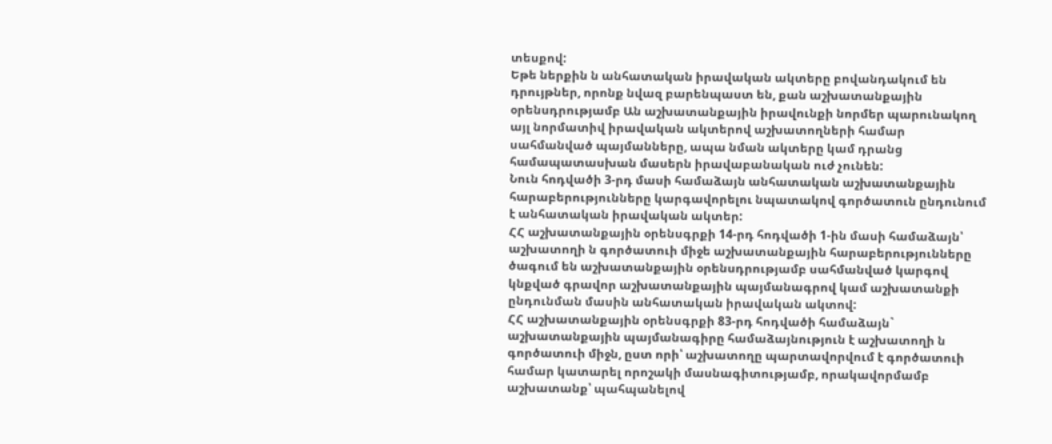տեսքով:
Եթե ներքին ն անհատական իրավական ակտերը բովանդակում են դրույթներ, որոնք նվազ բարենպաստ են, քան աշխատանքային օրենսդրությամբ Ան աշխատանքային իրավունքի նորմեր պարունակող այլ նորմատիվ իրավական ակտերով աշխատողների համար սահմանված պայմանները, ապա նման ակտերը կամ դրանց համապատասխան մասերն իրավաբանական ուժ չունեն:
Նուն հոդվածի 3-րդ մասի համաձայն անհատական աշխատանքային
հարաբերությունները կարգավորելու նպատակով գործատուն ընդունում է անհատական իրավական ակտեր:
ՀՀ աշխատանքային օրենսգրքի 14-րդ հոդվածի 1-ին մասի համաձայն՝ աշխատողի ն գործատուի միջե աշխատանքային հարաբերությունները ծագում են աշխատանքային օրենսդրությամբ սահմանված կարգով կնքված գրավոր աշխատանքային պայմանագրով կամ աշխատանքի ընդունման մասին անհատական իրավական ակտով:
ՀՀ աշխատանքային օրենսգրքի 83-րդ հոդվածի համաձայն` աշխատանքային պայմանագիրը համաձայնություն է աշխատողի ն գործատուի միջն, ըստ որի՝ աշխատողը պարտավորվում է գործատուի համար կատարել որոշակի մասնագիտությամբ, որակավորմամբ աշխատանք՝ պահպանելով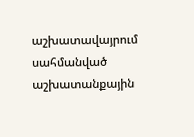աշխատավայրում սահմանված աշխատանքային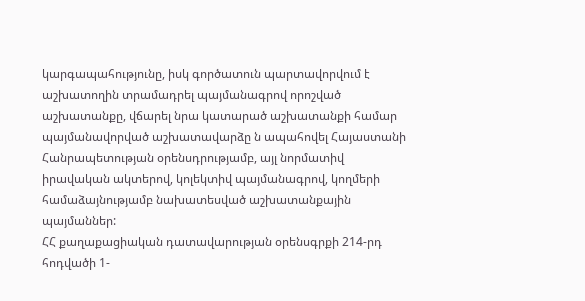կարգապահությունը, իսկ գործատուն պարտավորվում է աշխատողին տրամադրել պայմանագրով որոշված աշխատանքը, վճարել նրա կատարած աշխատանքի համար պայմանավորված աշխատավարձը ն ապահովել Հայաստանի Հանրապետության օրենսդրությամբ, այլ նորմատիվ իրավական ակտերով, կոլեկտիվ պայմանագրով, կողմերի համաձայնությամբ նախատեսված աշխատանքային պայմաններ:
ՀՀ քաղաքացիական դատավարության օրենսգրքի 214-րդ հոդվածի 1-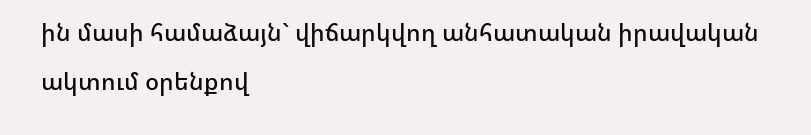ին մասի համաձայն` վիճարկվող անհատական իրավական ակտում օրենքով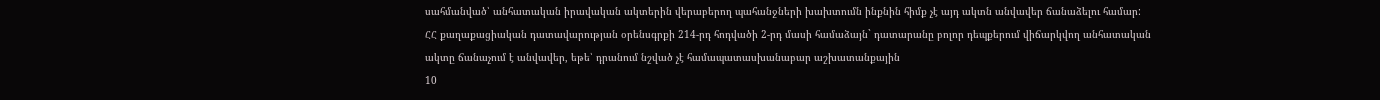սահմանված՝ անհատական իրավական ակտերին վերաբերող պահանջների խախտումն ինքնին հիմք չէ այդ ակտն անվավեր ճանաձելու համար:
ՀՀ քաղաքացիական դատավարության օրենսգրքի 214-րդ հոդվածի 2-րդ մասի համաձայն` դատարանը բոլոր դեպքերում վիճարկվող անհատական ակտը ճանաչում է անվավեր, եթե՝ դրանում նշված չէ համապատասխանաբար աշխատանքային
10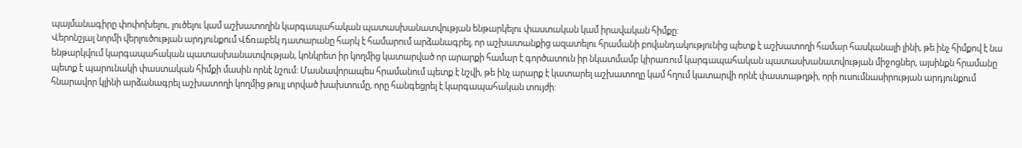պայմանագիրը փոփոխելու, լուծելու կամ աշխատողին կարգապահական պատասխանատվության ենթարկելու փաստական կամ իրավական հիմքը:
Վերոնշյալ նորմի վերլուծության արդյունքում Վճռաբեկ դատարանը հարկ է համարում արձանագրել, որ աշխատանքից ազատելու հրամանի բովանդակությունից պետք է աշխատողի համար հասկանալի լինի, թե ինչ հիմքով է նա ենթարկվում կարգապահական պատասխանատվության, կոնկրետ իր կողմից կատարված որ արարքի համար է գործատուն իր նկատմամբ կիրառում կարգապահական պատասխանատվության միջոցներ, այսինքն հրամանը պետք է պարունակի փաստական հիմքի մասին որնէ նշում: Մասնավորապես հրամանում պետք է նշվի, թե ինչ արարք է կատարել աշխատողը կամ հղում կատարվի որնէ փաստաթղթի, որի ուսումնասիրության արդյունքում հնարավոր կլինի արձանագրել աշխատողի կողմից թույլ տրված խախտումը, որը հանգեցրել է կարգապահական տույժի: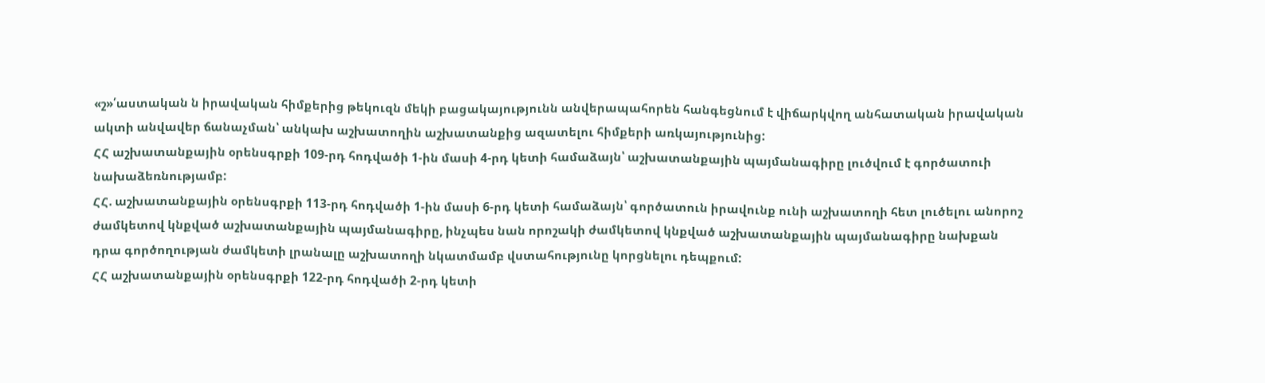«շ»՛աստական ն իրավական հիմքերից թեկուզն մեկի բացակայությունն անվերապահորեն հանգեցնում է վիճարկվող անհատական իրավական ակտի անվավեր ճանաչման՝ անկախ աշխատողին աշխատանքից ազատելու հիմքերի առկայությունից:
ՀՀ աշխատանքային օրենսգրքի 109-րդ հոդվածի 1-ին մասի 4-րդ կետի համաձայն՝ աշխատանքային պայմանագիրը լուծվում է գործատուի նախաձեռնությամբ:
ՀՀ. աշխատանքային օրենսգրքի 113-րդ հոդվածի 1-ին մասի 6-րդ կետի համաձայն՝ գործատուն իրավունք ունի աշխատողի հետ լուծելու անորոշ ժամկետով կնքված աշխատանքային պայմանագիրը, ինչպես նան որոշակի ժամկետով կնքված աշխատանքային պայմանագիրը նախքան դրա գործողության ժամկետի լրանալը աշխատողի նկատմամբ վստահությունը կորցնելու դեպքում:
ՀՀ աշխատանքային օրենսգրքի 122-րդ հոդվածի 2-րդ կետի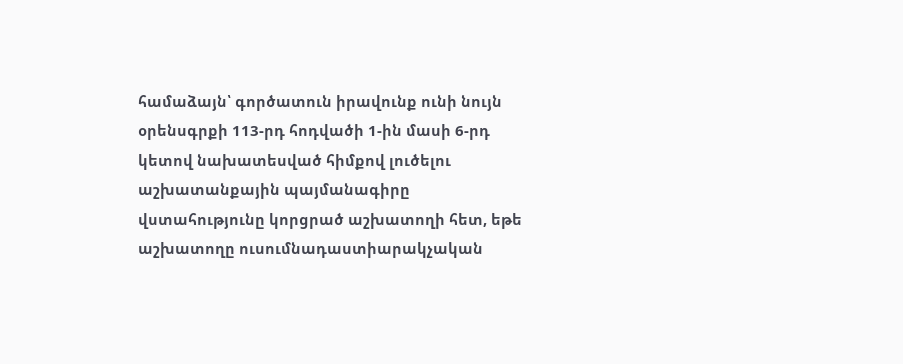համաձայն՝ գործատուն իրավունք ունի նույն օրենսգրքի 113-րդ հոդվածի 1-ին մասի 6-րդ կետով նախատեսված հիմքով լուծելու աշխատանքային պայմանագիրը վստահությունը կորցրած աշխատողի հետ, եթե աշխատողը ուսումնադաստիարակչական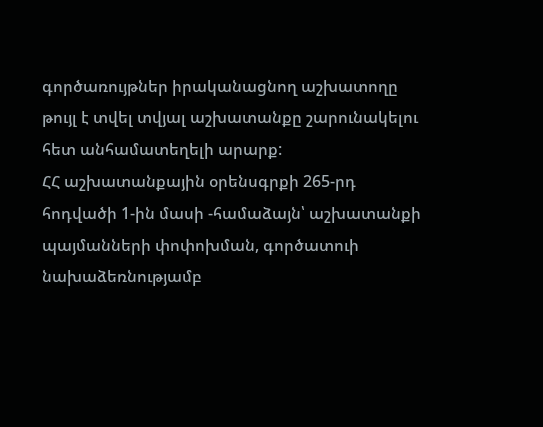գործառույթներ իրականացնող աշխատողը թույլ է տվել տվյալ աշխատանքը շարունակելու հետ անհամատեղելի արարք:
ՀՀ աշխատանքային օրենսգրքի 265-րդ հոդվածի 1-ին մասի -համաձայն՝ աշխատանքի պայմանների փոփոխման, գործատուի նախաձեռնությամբ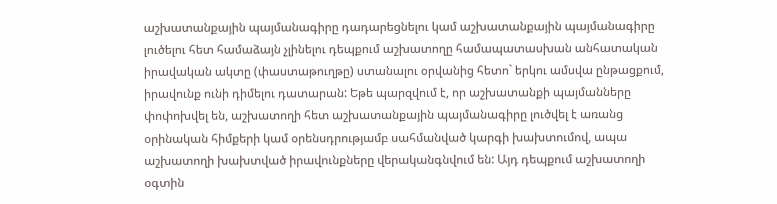աշխատանքային պայմանագիրը դադարեցնելու կամ աշխատանքային պայմանագիրը լուծելու հետ համաձայն չլինելու դեպքում աշխատողը համապատասխան անհատական իրավական ակտը (փաստաթուղթը) ստանալու օրվանից հետո` երկու ամսվա ընթացքում, իրավունք ունի դիմելու դատարան: Եթե պարզվում է, որ աշխատանքի պայմանները փոփոխվել են, աշխատողի հետ աշխատանքային պայմանագիրը լուծվել է առանց օրինական հիմքերի կամ օրենսդրությամբ սահմանված կարգի խախտումով, ապա աշխատողի խախտված իրավունքները վերականգնվում են: Այդ դեպքում աշխատողի օգտին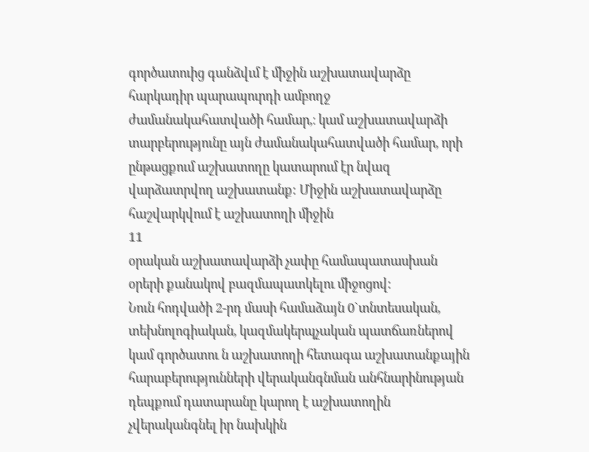գործատուից գանձվւմ է միջին աշխատավարձը հարկադիր պարապուրդի ամբողջ
ժամանակահատվածի համար,։ կամ աշխատավարձի տարբերությունը այն ժամանակահատվածի համար, որի ընթացքում աշխատողը կատարում էր նվազ վարձատրվող աշխատանք: Միջին աշխատավարձը հաշվարկվում է աշխատողի միջին
11
օրական աշխատավարձի չափը համապատասխան օրերի քանակով բազմապատկելու միջոցով:
Նուն հոդվածի 2-րդ մասի համաձայն 0`տնտեսական, տեխնոլոգիական, կազմակերպչական պատճառներով կամ գործատու ն աշխատողի հետագա աշխատանքային հարաբերությունների վերականգնման անհնարինության դեպքում դատարանը կարող է աշխատողին չվերականգնել իր նախկին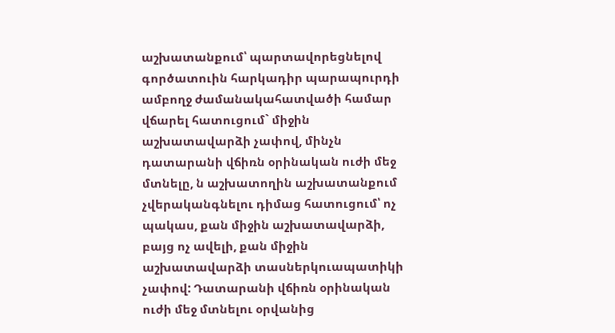աշխատանքում՝ պարտավորեցնելով գործատուին հարկադիր պարապուրդի ամբողջ ժամանակահատվածի համար վճարել հատուցում` միջին աշխատավարձի չափով, մինչն դատարանի վճիռն օրինական ուժի մեջ մտնելը, ն աշխատողին աշխատանքում չվերականգնելու դիմաց հատուցում՝ ոչ պակաս, քան միջին աշխատավարձի, բայց ոչ ավելի, քան միջին աշխատավարձի տասներկուապատիկի չափով: Դատարանի վճիռն օրինական ուժի մեջ մտնելու օրվանից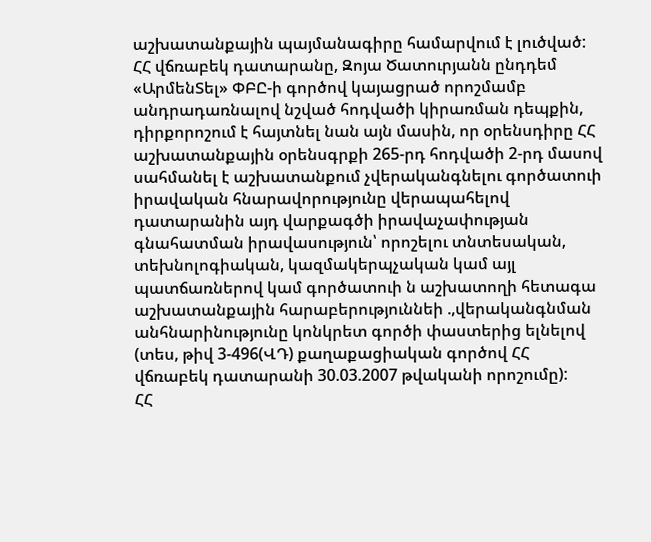աշխատանքային պայմանագիրը համարվում է լուծված:
ՀՀ վճռաբեկ դատարանը, Զոյա Ծատուրյանն ընդդեմ «ԱրմենՏել» ՓԲԸ-ի գործով կայացրած որոշմամբ անդրադառնալով նշված հոդվածի կիրառման դեպքին, դիրքորոշում է հայտնել նան այն մասին, որ օրենսդիրը ՀՀ աշխատանքային օրենսգրքի 265-րդ հոդվածի 2-րդ մասով սահմանել է աշխատանքում չվերականգնելու գործատուի իրավական հնարավորությունը վերապահելով դատարանին այդ վարքագծի իրավաչափության գնահատման իրավասություն՝ որոշելու տնտեսական, տեխնոլոգիական, կազմակերպչական կամ այլ պատճառներով կամ գործատուի ն աշխատողի հետագա աշխատանքային հարաբերություննեի .,վերականգնման անհնարինությունը կոնկրետ գործի փաստերից ելնելով (տես, թիվ 3-496(ՎԴ) քաղաքացիական գործով ՀՀ վճռաբեկ դատարանի 30.03.2007 թվականի որոշումը):
ՀՀ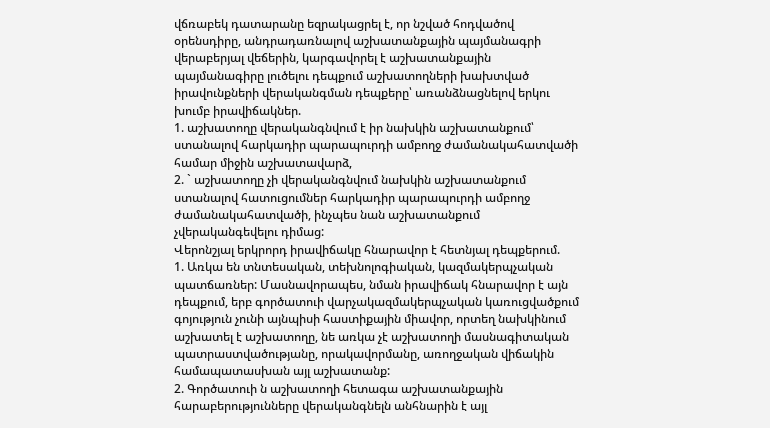վճռաբեկ դատարանը եզրակացրել է, որ նշված հոդվածով օրենսդիրը, անդրադառնալով աշխատանքային պայմանագրի վերաբերյալ վեճերին, կարգավորել է աշխատանքային պայմանագիրը լուծելու դեպքում աշխատողների խախտված իրավունքների վերականգման դեպքերը՝ առանձնացնելով երկու խումբ իրավիճակներ.
1. աշխատողը վերականգնվում է իր նախկին աշխատանքում՝ ստանալով հարկադիր պարապուրդի ամբողջ ժամանակահատվածի համար միջին աշխատավարձ,
2. ` աշխատողը չի վերականգնվում նախկին աշխատանքում ստանալով հատուցումներ հարկադիր պարապուրդի ամբողջ ժամանակահատվածի, ինչպես նան աշխատանքում չվերականգեվելու դիմաց:
Վերոնշյալ երկրորդ իրավիճակը հնարավոր է հետնյալ դեպքերում.
1. Առկա են տնտեսական, տեխնոլոգիական, կազմակերպչական պատճառներ: Մասնավորապես, նման իրավիճակ հնարավոր է այն դեպքում, երբ գործատուի վարչակազմակերպչական կառուցվածքում գոյություն չունի այնպիսի հաստիքային միավոր, որտեղ նախկինում աշխատել է աշխատողը, նե առկա չէ աշխատողի մասնագիտական պատրաստվածությանը, որակավորմանը, առողջական վիճակին համապատասխան այլ աշխատանք:
2. Գործատուի ն աշխատողի հետագա աշխատանքային հարաբերությունները վերականգնելն անհնարին է այլ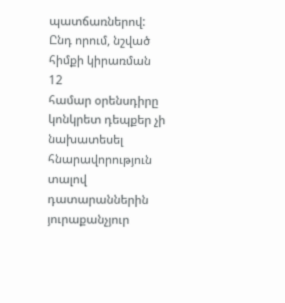պատճառներով: Ընդ որում, նշված հիմքի կիրառման
12
համար օրենսդիրը կոնկրետ դեպքեր չի նախատեսել հնարավորություն տալով դատարաններին յուրաքանչյուր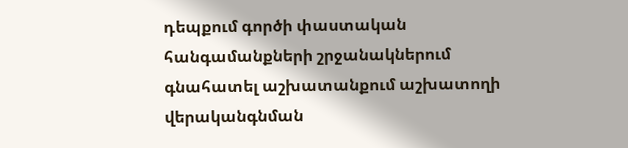դեպքում գործի փաստական հանգամանքների շրջանակներում գնահատել աշխատանքում աշխատողի վերականգնման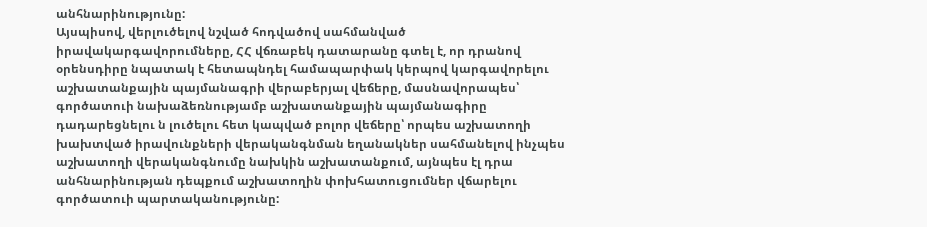անհնարինությունը:
Այսպիսով, վերլուծելով նշված հոդվածով սահմանված իրավակարգավորումները, ՀՀ վճռաբեկ դատարանը գտել է, որ դրանով օրենսդիրը նպատակ է հետապնդել համապարփակ կերպով կարգավորելու աշխատանքային պայմանագրի վերաբերյալ վեճերը, մասնավորապես՝ գործատուի նախաձեռնությամբ աշխատանքային պայմանագիրը դադարեցնելու ն լուծելու հետ կապված բոլոր վեճերը՝ որպես աշխատողի խախտված իրավունքների վերականգնման եղանակներ սահմանելով ինչպես աշխատողի վերականգնումը նախկին աշխատանքում, այնպես էլ դրա անհնարինության դեպքում աշխատողին փոխհատուցումներ վճարելու գործատուի պարտականությունը: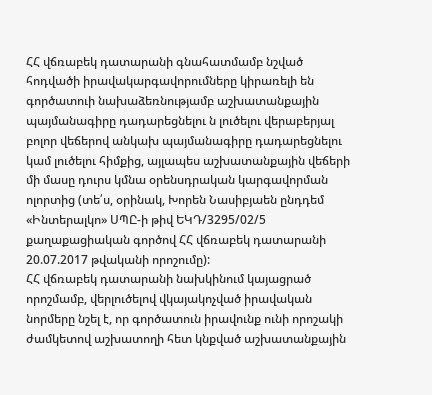ՀՀ վճռաբեկ դատարանի գնահատմամբ նշված հոդվածի իրավակարգավորումները կիրառելի են գործատուի նախաձեռնությամբ աշխատանքային պայմանագիրը դադարեցնելու ն լուծելու վերաբերյալ բոլոր վեճերով անկախ պայմանագիրը դադարեցնելու կամ լուծելու հիմքից, այլապես աշխատանքային վեճերի մի մասը դուրս կմնա օրենսդրական կարգավորման ոլորտից (տե՛ս, օրինակ, Խորեն Նասիբյաեն ընդդեմ «Ինտերալկո» ՍՊԸ-ի թիվ ԵԿԴ/3295/02/5 քաղաքացիական գործով ՀՀ վճռաբեկ դատարանի 20.07.2017 թվականի որոշումը):
ՀՀ վճռաբեկ դատարանի նախկինում կայացրած որոշմամբ, վերլուծելով վկայակոչված իրավական նորմերը նշել է, որ գործատուն իրավունք ունի որոշակի ժամկետով աշխատողի հետ կնքված աշխատանքային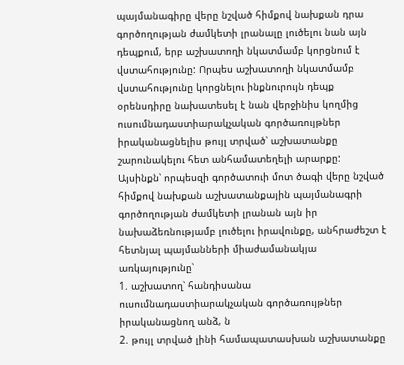պայմանագիրը վերը նշված հիմքով նախքան դրա գործողության ժամկետի լրանալը լուծելու նան այն դեպքում, երբ աշխատողի նկատմամբ կորցնում է վստահությունը: Որպես աշխատողի նկատմամբ վստահությունը կորցնելու ինքնուրույն դեպք օրենսդիրը նախատեսել է նան վերջինիս կողմից ուսումնադաստիարակչական գործառույթներ իրականացնելիս թույլ տրված՝ աշխատանքը շարունակելու հետ անհամատեղելի արարքը:
Այսինքն՝ որպեսզի գործատուի մոտ ծագի վերը նշված հիմքով նախքան աշխատանքային պայմանագրի գործողության ժամկետի լրանան այն իր նախաձեռնությամբ լուծելու իրավունքը, անհրաժեշտ է հետնյալ պայմանների միաժամանակյա առկայությունը՝
1. աշխատող՝ հանդիսանա ուսումնադաստիարակչական գործառույթներ իրականացնող անձ, ն
2. թույլ տրված լինի համապատասխան աշխատանքը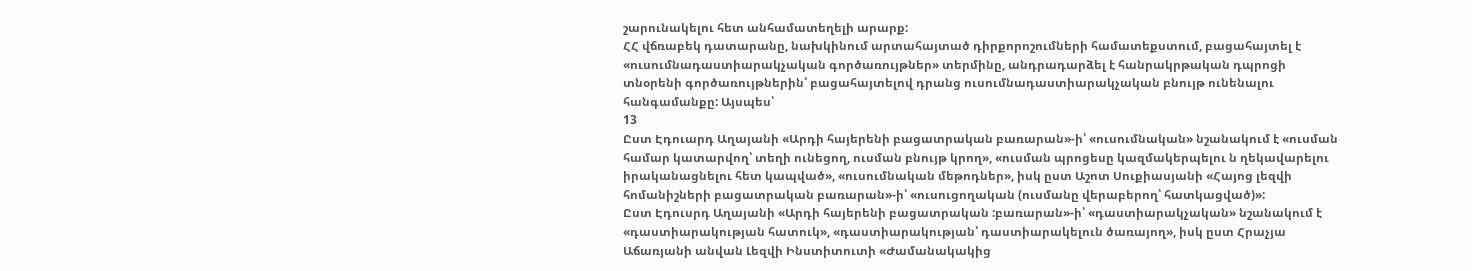շարունակելու հետ անհամատեղելի արարք:
ՀՀ վճռաբեկ դատարանը, նախկինում արտահայտած դիրքորոշումների համատեքստում, բացահայտել է «ուսումնադաստիարակչական գործառույթներ» տերմինը, անդրադարձել է հանրակրթական դպրոցի տնօրենի գործառույթներին՝ բացահայտելով դրանց ուսումնադաստիարակչական բնույթ ունենալու հանգամանքը: Այսպես՝
13
Ըստ Էդուարդ Աղայանի «Արդի հայերենի բացատրական բառարան»-ի՝ «ուսումնական» նշանակում է «ուսման համար կատարվող՝ տեղի ունեցող, ուսման բնույթ կրող», «ուսման պրոցեսը կազմակերպելու ն ղեկավարելու իրականացնելու հետ կապված», «ուսումնական մեթոդներ», իսկ ըստ Աշոտ Սուքիասյանի «Հայոց լեզվի հոմանիշների բացատրական բառարան»-ի՝ «ուսուցողական (ուսմանը վերաբերող՝ հատկացված)»:
Ըստ Էդուսրդ Աղայանի «Արդի հայերենի բացատրական :բառարան»-ի՝ «դաստիարակչական» նշանակում է «դաստիարակության հատուկ», «դաստիարակության՝ դաստիարակելուն ծառայող», իսկ ըստ Հրաչյա Աճառյանի անվան Լեզվի Ինստիտուտի «Ժամանակակից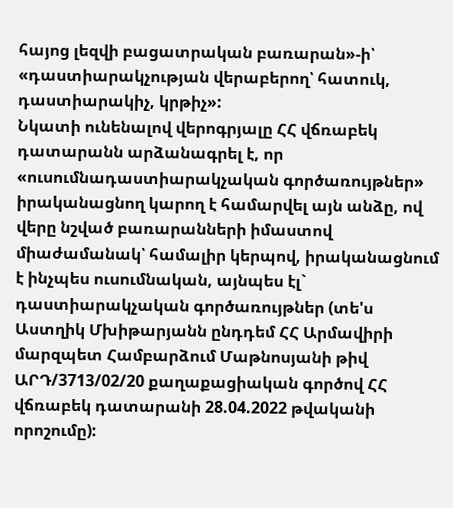հայոց լեզվի բացատրական բառարան»-ի՝ «դաստիարակչության վերաբերող՝ հատուկ, դաստիարակիչ, կրթիչ»:
Նկատի ունենալով վերոգրյալը ՀՀ վճռաբեկ դատարանն արձանագրել է, որ «ուսումնադաստիարակչական գործառույթներ» իրականացնող կարող է համարվել այն անձը, ով վերը նշված բառարանների իմաստով միաժամանակ՝ համալիր կերպով, իրականացնում է ինչպես ուսումնական, այնպես էլ` դաստիարակչական գործառույթներ (տե'ս Աստղիկ Մխիթարյանն ընդդեմ ՀՀ Արմավիրի մարզպետ Համբարձում Մաթնոսյանի թիվ ԱՐԴ/3713/02/20 քաղաքացիական գործով ՀՀ վճռաբեկ դատարանի 28.04.2022 թվականի որոշումը):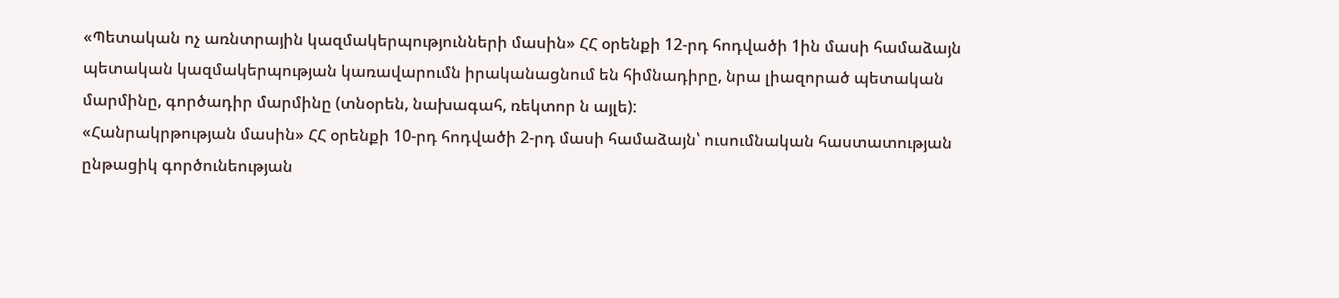«Պետական ոչ առնտրային կազմակերպությունների մասին» ՀՀ օրենքի 12-րդ հոդվածի 1ին մասի համաձայն պետական կազմակերպության կառավարումն իրականացնում են հիմնադիրը, նրա լիազորած պետական մարմինը, գործադիր մարմինը (տնօրեն, նախագահ, ռեկտոր ն այլե):
«Հանրակրթության մասին» ՀՀ օրենքի 10-րդ հոդվածի 2-րդ մասի համաձայն՝ ուսումնական հաստատության ընթացիկ գործունեության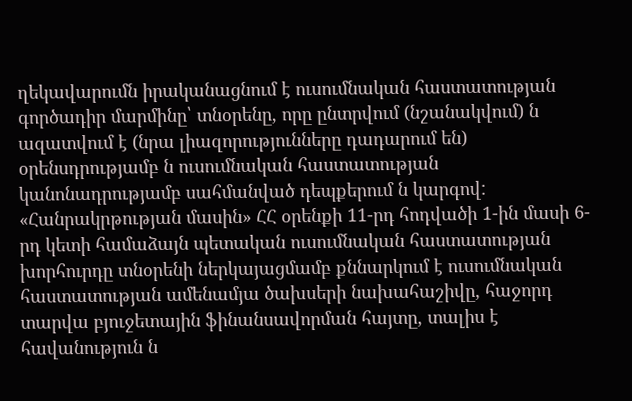ղեկավարումն իրականացնում է ուսումնական հաստատության գործադիր մարմինը՝ տնօրենը, որը ընտրվում (նշանակվում) ն ազատվում է (նրա լիազորությունները դադարում են) օրենսդրությամբ ն ուսումնական հաստատության կանոնադրությամբ սահմանված դեպքերում ն կարգով:
«Հանրակրթության մասին» ՀՀ օրենքի 11-րդ հոդվածի 1-ին մասի 6-րդ կետի համաձայն պետական ուսումնական հաստատության խորհուրդը տնօրենի ներկայացմամբ քննարկում է ուսումնական հաստատության ամենամյա ծախսերի նախահաշիվը, հաջորդ տարվա բյուջետային ֆինանսավորման հայտը, տալիս է հավանություն ն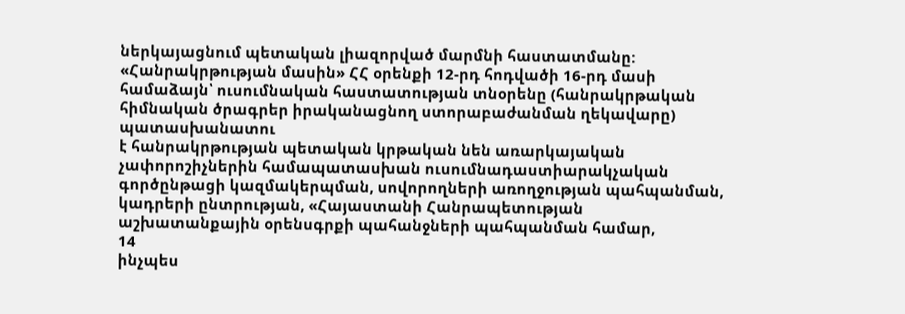ներկայացնում պետական լիազորված մարմնի հաստատմանը:
«Հանրակրթության մասին» ՀՀ օրենքի 12-րդ հոդվածի 16-րդ մասի համաձայն՝ ուսումնական հաստատության տնօրենը (հանրակրթական հիմնական ծրագրեր իրականացնող ստորաբաժանման ղեկավարը) պատասխանատու
է հանրակրթության պետական կրթական նեն առարկայական չափորոշիչներին համապատասխան ուսումնադաստիարակչական գործընթացի կազմակերպման, սովորողների առողջության պահպանման, կադրերի ընտրության, «Հայաստանի Հանրապետության աշխատանքային օրենսգրքի պահանջների պահպանման համար,
14
ինչպես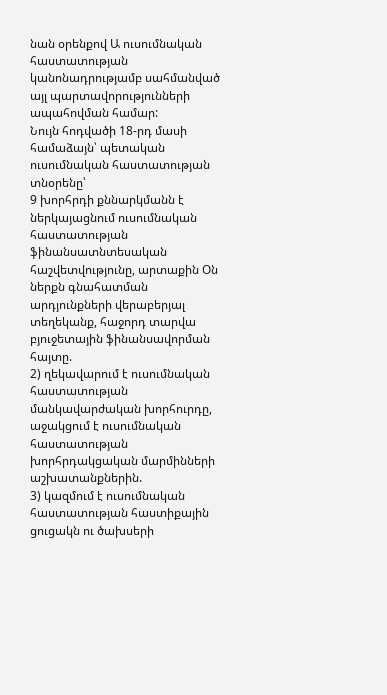նան օրենքով Ա ուսումնական հաստատության կանոնադրությամբ սահմանված այլ պարտավորությունների ապահովման համար:
Նույն հոդվածի 18-րդ մասի համաձայն՝ պետական ուսումնական հաստատության տնօրենը՝
9 խորհրդի քննարկմանն է ներկայացնում ուսումնական հաստատության ֆինանսատնտեսական հաշվետվությունը, արտաքին Օն ներքն գնահատման արդյունքների վերաբերյալ տեղեկանք, հաջորդ տարվա բյուջետային ֆինանսավորման հայտը.
2) ղեկավարում է ուսումնական հաստատության մանկավարժական խորհուրդը, աջակցում է ուսումնական հաստատության խորհրդակցական մարմինների աշխատանքներին.
3) կազմում է ուսումնական հաստատության հաստիքային ցուցակն ու ծախսերի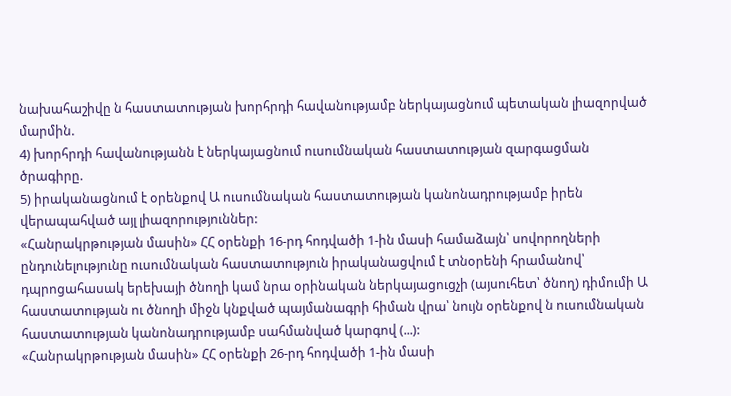նախահաշիվը ն հաստատության խորհրդի հավանությամբ ներկայացնում պետական լիազորված մարմին.
4) խորհրդի հավանությանն է ներկայացնում ուսումնական հաստատության զարգացման ծրագիրը.
5) իրականացնում է օրենքով Ա ուսումնական հաստատության կանոնադրությամբ իրեն վերապահված այլ լիազորություններ:
«Հանրակրթության մասին» ՀՀ օրենքի 16-րդ հոդվածի 1-ին մասի համաձայն՝ սովորողների ընդունելությունը ուսումնական հաստատություն իրականացվում է տնօրենի հրամանով՝ դպրոցահասակ երեխայի ծնողի կամ նրա օրինական ներկայացուցչի (այսուհետ՝ ծնող) դիմումի Ա հաստատության ու ծնողի միջն կնքված պայմանագրի հիման վրա՝ նույն օրենքով ն ուսումնական հաստատության կանոնադրությամբ սահմանված կարգով (...):
«Հանրակրթության մասին» ՀՀ օրենքի 26-րդ հոդվածի 1-ին մասի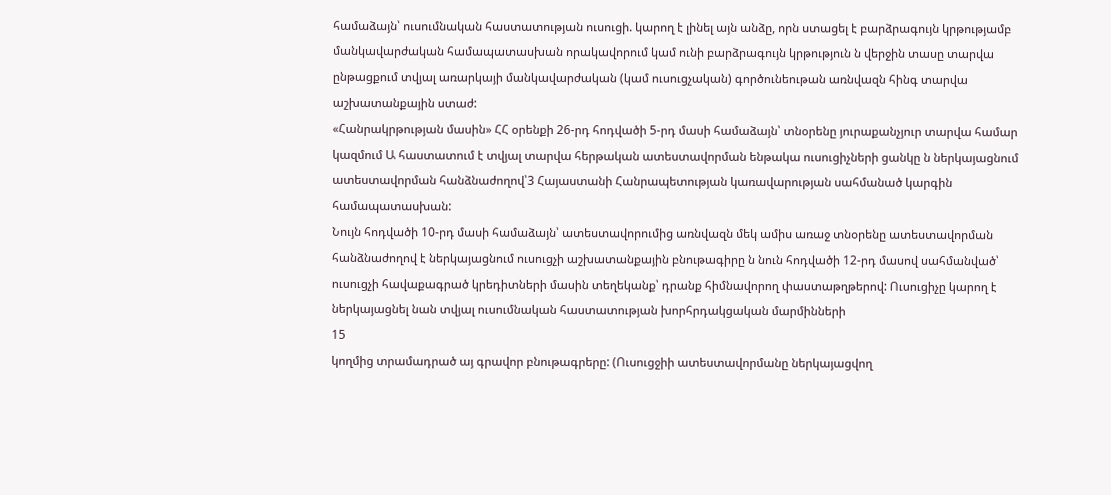համաձայն՝ ուսումնական հաստատության ուսուցի. կարող է լինել այն անձը, որն ստացել է բարձրագույն կրթությամբ մանկավարժական համապատասխան որակավորում կամ ունի բարձրագույն կրթություն ն վերջին տասը տարվա ընթացքում տվյալ առարկայի մանկավարժական (կամ ուսուցչական) գործունեութան առնվազն հինգ տարվա աշխատանքային ստաժ:
«Հանրակրթության մասին» ՀՀ օրենքի 26-րդ հոդվածի 5-րդ մասի համաձայն՝ տնօրենը յուրաքանչյուր տարվա համար կազմում Ա հաստատում է տվյալ տարվա հերթական ատեստավորման ենթակա ուսուցիչների ցանկը ն ներկայացնում ատեստավորման հանձնաժողով՝3 Հայաստանի Հանրապետության կառավարության սահմանած կարգին համապատասխան:
Նույն հոդվածի 10-րդ մասի համաձայն՝ ատեստավորումից առնվազն մեկ ամիս առաջ տնօրենը ատեստավորման հանձնաժողով է ներկայացնում ուսուցչի աշխատանքային բնութագիրը ն նուն հոդվածի 12-րդ մասով սահմանված՝ ուսուցչի հավաքագրած կրեդիտների մասին տեղեկանք՝ դրանք հիմնավորող փաստաթղթերով: Ուսուցիչը կարող է ներկայացնել նան տվյալ ուսումնական հաստատության խորհրդակցական մարմինների
15
կողմից տրամադրած այ գրավոր բնութագրերը: (Ուսուցջիի ատեստավորմանը ներկայացվող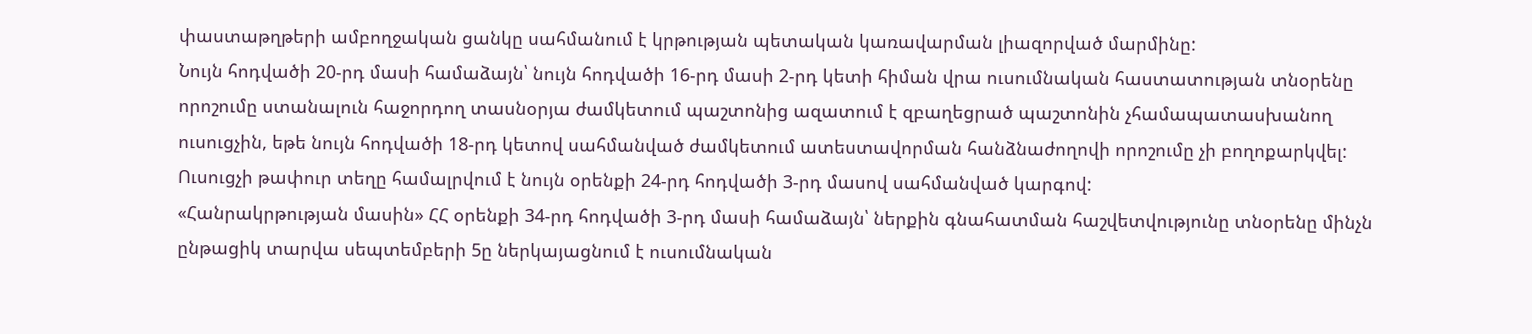փաստաթղթերի ամբողջական ցանկը սահմանում է կրթության պետական կառավարման լիազորված մարմինը:
Նույն հոդվածի 20-րդ մասի համաձայն՝ նույն հոդվածի 16-րդ մասի 2-րդ կետի հիման վրա ուսումնական հաստատության տնօրենը որոշումը ստանալուն հաջորդող տասնօրյա ժամկետում պաշտոնից ազատում է զբաղեցրած պաշտոնին չհամապատասխանող ուսուցչին, եթե նույն հոդվածի 18-րդ կետով սահմանված ժամկետում ատեստավորման հանձնաժողովի որոշումը չի բողոքարկվել: Ուսուցչի թափուր տեղը համալրվում է նույն օրենքի 24-րդ հոդվածի 3-րդ մասով սահմանված կարգով:
«Հանրակրթության մասին» ՀՀ օրենքի 34-րդ հոդվածի 3-րդ մասի համաձայն՝ ներքին գնահատման հաշվետվությունը տնօրենը մինչն ընթացիկ տարվա սեպտեմբերի 5ը ներկայացնում է ուսումնական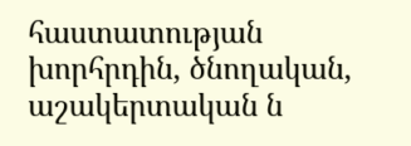հաստատության խորհրդին, ծնողական, աշակերտական ն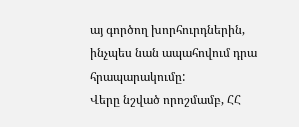այ գործող խորհուրդներին, ինչպես նան ապահովում դրա հրապարակումը:
Վերը նշված որոշմամբ, ՀՀ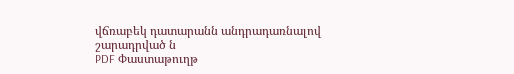վճռաբեկ դատարանն անդրադառնալով շարադրված ն
PDF Փաստաթուղթ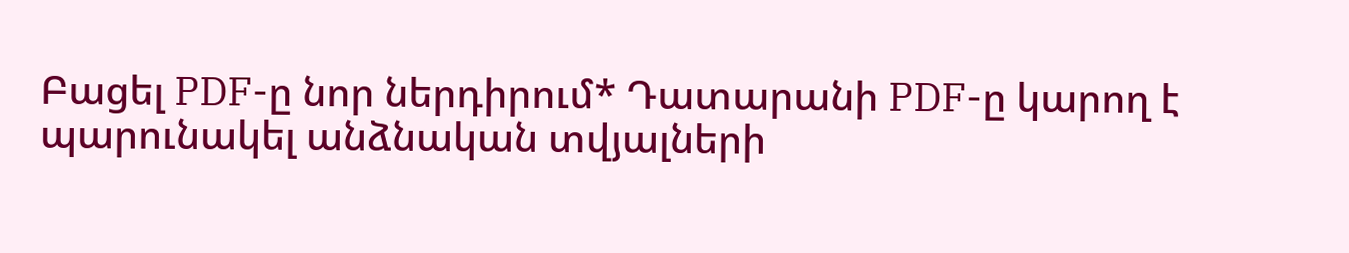Բացել PDF-ը նոր ներդիրում* Դատարանի PDF-ը կարող է պարունակել անձնական տվյալների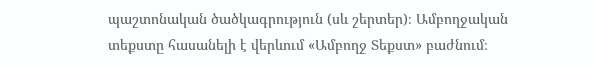պաշտոնական ծածկագրություն (սև շերտեր)։ Ամբողջական տեքստը հասանելի է վերևում «Ամբողջ Տեքստ» բաժնում։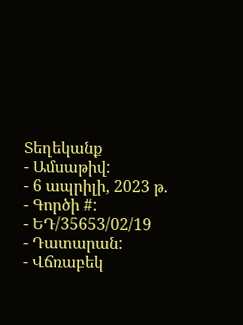Տեղեկանք
- Ամսաթիվ:
- 6 ապրիլի, 2023 թ.
- Գործի #:
- ԵԴ/35653/02/19
- Դատարան:
- Վճռաբեկ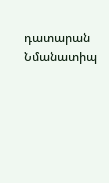դատարան
Նմանատիպ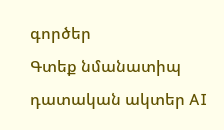գործեր
Գտեք նմանատիպ դատական ակտեր AI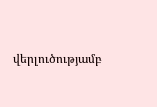վերլուծությամբ